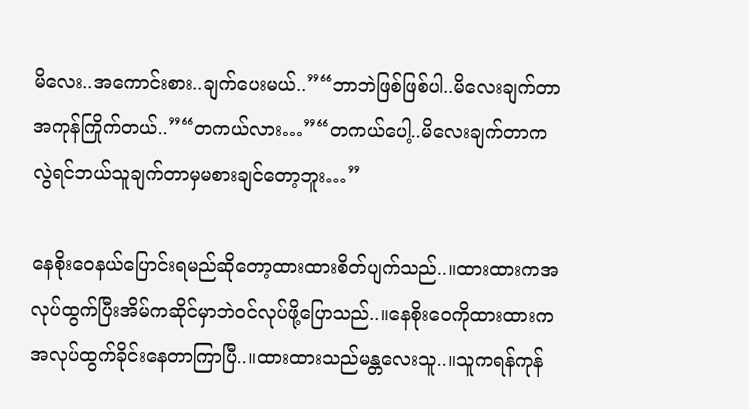မိလေး..အကောင်းစား..ချက်ပေးမယ်..”“ဘာဘဲဖြစ်ဖြစ်ပါ..မိလေးချက်တာအကုန်ကြိုက်တယ်..”“တကယ်လား…”“တကယ်ပေါ့..မိလေးချက်တာကလွဲရင်ဘယ်သူချက်တာမှမစားချင်တော့ဘူး…”

နေစိုးဝေနယ်ပြောင်းရမည်ဆိုတော့ထားထားစိတ်ပျက်သည်..။ထားထားကအလုပ်ထွက်ပြီးအိမ်ကဆိုင်မှာဘဲဝင်လုပ်ဖို့ပြောသည်..။နေစိုးဝေကိုထားထားကအလုပ်ထွက်ခိုင်းနေတာကြာပြီ..။ထားထားသည်မန္တလေးသူ..။သူကရန်ကုန်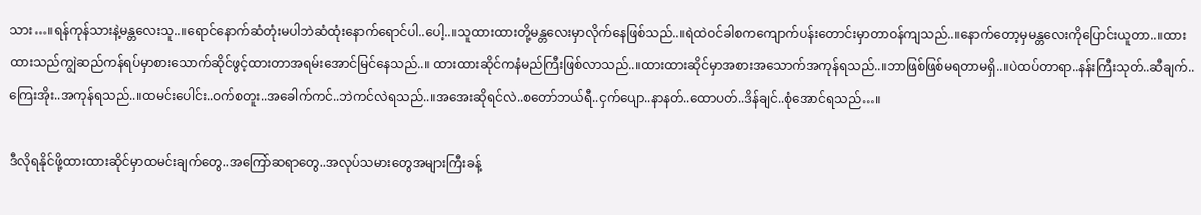သား…။ရန်ကုန်သားနဲ့မန္တလေးသူ..။ရောင်နောက်ဆံတုံးမပါဘဲဆံထုံးနောက်ရောင်ပါ..ပေါ့..။သူထားထားတို့မန္တလေးမှာလိုက်နေဖြစ်သည်..။ရဲထဲဝင်ခါစကကျောက်ပန်းတောင်းမှာတာဝန်ကျသည်..။နောက်တော့မှမန္တလေးကိုပြောင်းယူတာ..။ထားထားသည်ကျွဲဆည်ကန်ရပ်မှာစားသောက်ဆိုင်ဖွင့်ထားတာအရမ်းအောင်မြင်နေသည်..။ ထားထားဆိုင်ကနံမည်ကြီးဖြစ်လာသည်..။ထားထားဆိုင်မှာအစားအသောက်အကုန်ရသည်..။ဘာဖြစ်ဖြစ်မရတာမရှိ..။ပဲထပ်တာရာ..နန်းကြီးသုတ်..ဆီချက်..ကြေးအိုး..အကုန်ရသည်..။ထမင်းပေါင်း..ဝက်စတူး..အခေါက်ကင်..ဘဲကင်လဲရသည်..။အအေးဆိုရင်လဲ..စတော်ဘယ်ရီ..ငှက်ပျော..နာနတ်..ထောပတ်..ဒိန်ချင်..စုံအောင်ရသည်…။

ဒီလိုရနိုင်ဖို့ထားထားဆိုင်မှာထမင်းချက်တွေ..အကြော်ဆရာတွေ..အလုပ်သမားတွေအများကြီးခန့်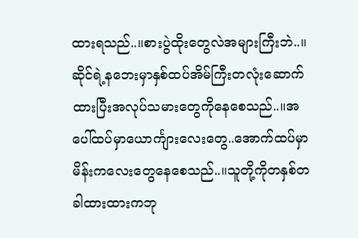ထားရသည်..။စားပွဲထိုးတွေလဲအများကြီးဘဲ..။ဆိုင်ရဲ့နဘေးမှာနှစ်ထပ်အိမ်ကြီးတလုံးဆောက်ထားပြီးအလုပ်သမားတွေကိုနေစေသည်..။အပေါ်ထပ်မှာယောင်္ကျားလေးတွေ..အောက်ထပ်မှာမိန်းကလေးတွေနေစေသည်..။သူတို့ကိုတနှစ်တခါထားထားကဘု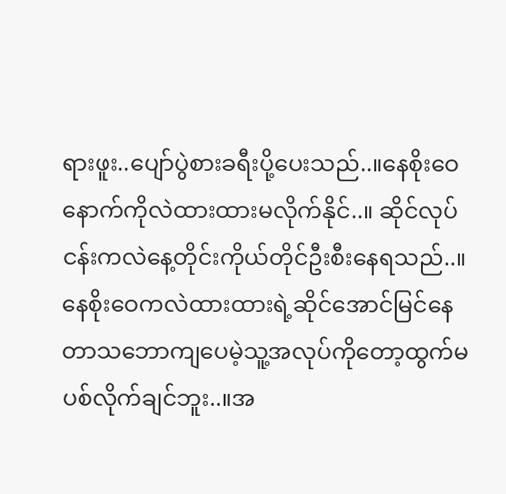ရားဖူး..ပျော်ပွဲစားခရီးပို့ပေးသည်..။နေစိုးဝေနောက်ကိုလဲထားထားမလိုက်နိုင်..။ ဆိုင်လုပ်ငန်းကလဲနေ့တိုင်းကိုယ်တိုင်ဦးစီးနေရသည်..။နေစိုးဝေကလဲထားထားရဲ့ဆိုင်အောင်မြင်နေတာသဘောကျပေမဲ့သူ့အလုပ်ကိုတော့ထွက်မပစ်လိုက်ချင်ဘူး..။အ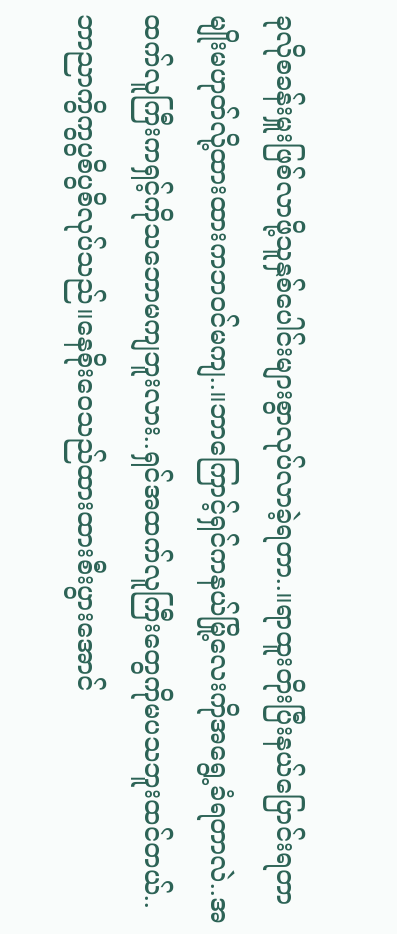ခုလိုစခန်းမှူးဖြစ်လာဖို့သူနှစ်ပေါင်းများစွာလုပ်လာခဲ့ရတာ..။ရာထူးတိုးပြီးနယ်ပြောင်းရတာမျိုးမဟုတ်လို့ထားထားကဘဝင်မကျ..။ဘာကြောင့်ရှင်ကနယ်မြို့လေးကိုအရွေ့ခံရတာလဲ..အထက်လူကြီးကရှင့်ကိုသဘောမကျဘူးလား..ရှင်အထက်လူကြီးတွေကိုမပသဘူးထင်တယ်..ဘာညာကွိကွပွစိပွစိလုပ်သည်။နေစိုးဝေသည်ထားထားစီးပွားအောင်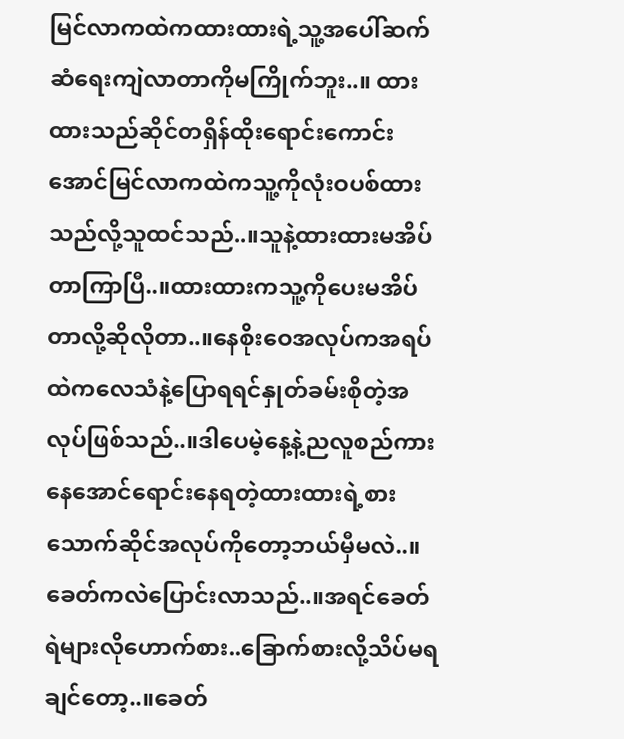မြင်လာကထဲကထားထားရဲ့သူ့အပေါ်ဆက်ဆံရေးကျဲလာတာကိုမကြိုက်ဘူး..။ ထားထားသည်ဆိုင်တရှိန်ထိုးရောင်းကောင်းအောင်မြင်လာကထဲကသူ့ကိုလုံးဝပစ်ထားသည်လို့သူထင်သည်..။သူနဲ့ထားထားမအိပ်တာကြာပြီ..။ထားထားကသူ့ကိုပေးမအိပ်တာလို့ဆိုလိုတာ..။နေစိုးဝေအလုပ်ကအရပ်ထဲကလေသံနဲ့ပြောရရင်နှုတ်ခမ်းစိုတဲ့အလုပ်ဖြစ်သည်..။ဒါပေမဲ့နေ့နဲ့ညလူစည်ကားနေအောင်ရောင်းနေရတဲ့ထားထားရဲ့စားသောက်ဆိုင်အလုပ်ကိုတော့ဘယ်မှီမလဲ..။ခေတ်ကလဲပြောင်းလာသည်..။အရင်ခေတ်ရဲများလိုဟောက်စား..ခြောက်စားလို့သိပ်မရချင်တော့..။ခေတ်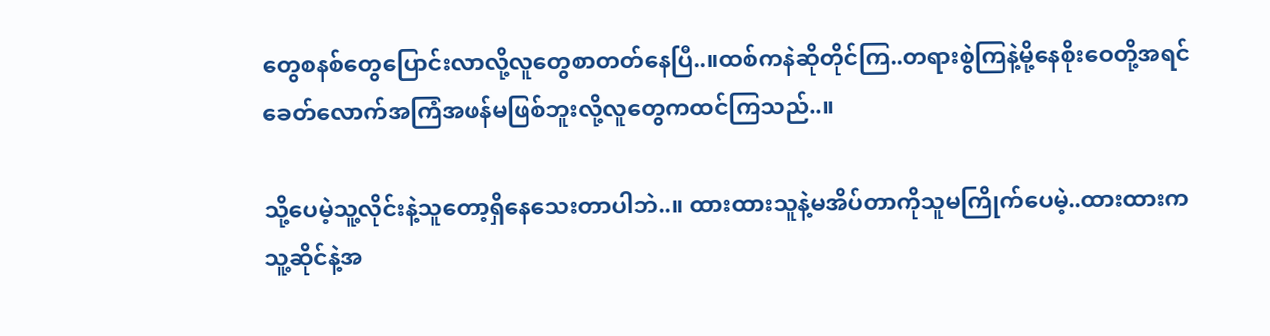တွေစနစ်တွေပြောင်းလာလို့လူတွေစာတတ်နေပြီ..။ထစ်ကနဲဆိုတိုင်ကြ..တရားစွဲကြနဲ့မို့နေစိုးဝေတို့အရင်ခေတ်လောက်အကြံအဖန်မဖြစ်ဘူးလို့လူတွေကထင်ကြသည်..။

သို့ပေမဲ့သူ့လိုင်းနဲ့သူတော့ရှိနေသေးတာပါဘဲ..။ ထားထားသူနဲ့မအိပ်တာကိုသူမကြိုက်ပေမဲ့..ထားထားကသူ့ဆိုင်နဲ့အ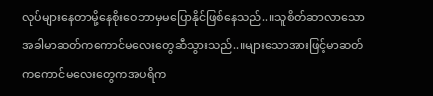လုပ်များနေတာမို့နေစိုးဝေဘာမှမပြောနိုင်ဖြစ်နေသည်..။သူစိတ်ဆာလာသောအခါမာဆတ်ကကောင်မလေးတွေဆီသွားသည်..။များသောအားဖြင့်မာဆတ်ကကောင်မလေးတွေကအပရိက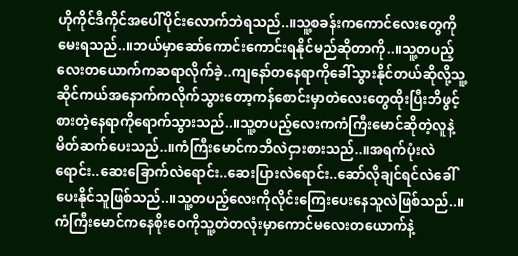ဟိုကိုင်ဒီကိုင်အပေါ်ပိုင်းလောက်ဘဲရသည်..။သူ့စခန်းကကောင်လေးတွေကိုမေးရသည်..။ဘယ်မှာဆော်ကောင်းကောင်းရနိုင်မည်ဆိုတာကို..။သူ့တပည့်လေးတယောက်ကဆရာလိုက်ခဲ့..ကျနော်တနေရာကိုခေါ်သွားနိုင်တယ်ဆိုလို့သူ့ဆိုင်ကယ်အနောက်ကလိုက်သွားတော့ကန်စောင်းမှာတဲလေးတွေထိုးပြီးဘိဖွင့်စားတဲ့နေရာကိုရောက်သွားသည်..။သူ့တပည့်လေးကကံကြီးမောင်ဆိုတဲ့လူနဲ့မိတ်ဆက်ပေးသည်..။ကံကြီးမောင်ကဘိလဲငှားစားသည်..။အရက်ပုံးလဲရောင်း..ဆေးခြောက်လဲရောင်း..ဆေးပြားလဲရောင်း..ဆော်လိုချင်ရင်လဲခေါ်ပေးနိုင်သူဖြစ်သည်..။သူ့တပည့်လေးကိုလိုင်းကြေးပေးနေသူလဲဖြစ်သည်..။ကံကြီးမောင်ကနေစိုးဝေကိုသူ့တဲတလုံးမှာကောင်မလေးတယောက်နဲ့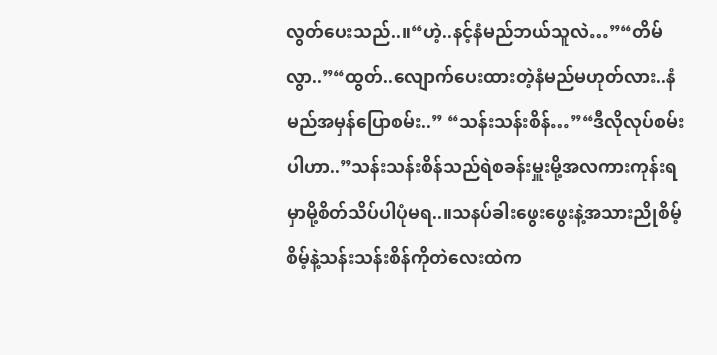လွတ်ပေးသည်..။“ဟဲ့..နင့်နံမည်ဘယ်သူလဲ…”“တိမ်လွာ..”“ထွတ်..လျောက်ပေးထားတဲ့နံမည်မဟုတ်လား..နံမည်အမှန်ပြောစမ်း..” “သန်းသန်းစိန်…”“ဒီလိုလုပ်စမ်းပါဟာ..”သန်းသန်းစိန်သည်ရဲစခန်းမှူးမို့အလကားကုန်းရမှာမို့စိတ်သိပ်ပါပုံမရ..။သနပ်ခါးဖွေးဖွေးနဲ့အသားညိုစိမ့်စိမ့်နဲ့သန်းသန်းစိန်ကိုတဲလေးထဲက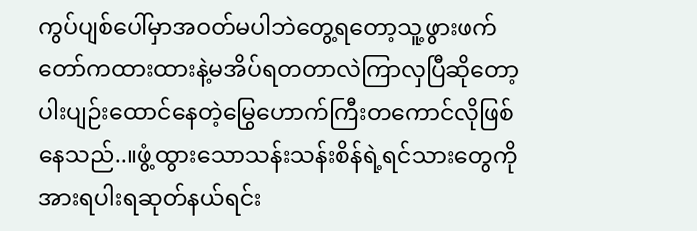ကွပ်ပျစ်ပေါ်မှာအဝတ်မပါဘဲတွေ့ရတော့သူ့ဖွားဖက်တော်ကထားထားနဲ့မအိပ်ရတတာလဲကြာလှပြီဆိုတော့ပါးပျဉ်းထောင်နေတဲ့မြွေဟောက်ကြီးတကောင်လိုဖြစ်နေသည်..။ဖွံ့ထွားသောသန်းသန်းစိန်ရဲ့ရင်သားတွေကိုအားရပါးရဆုတ်နယ်ရင်း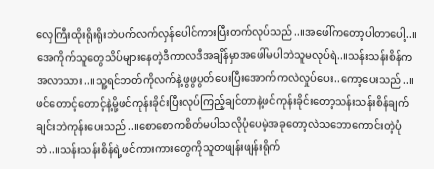လှေကြီးထိုးရိုးရိုးဘဲပက်လက်လှန်ပေါင်ကားပြီးတက်လုပ်သည်..။အဖေါ်ကတော့ပါတာပေါ့..။အေကိုက်သူတွေသိပ်များနေတဲ့ဒီကာလဒီအချိန်မှာအဖေါ်မပါဘဲသူမလုပ်ရဲ..။သန်းသန်းစိန်ကအလာသား..။သူ့ရင်ဘတ်ကိုလက်နဲ့ဖွဖွပွတ်ပေးပြီးအောက်ကလဲလှုပ်ပေး..ကော့ပေးသည်..။ဖင်တောင့်တောင့်နဲ့မို့ဖင်ကုန်းခိုင်းပြီးလုပ်ကြည့်ချင်တာနဲ့ဖင်ကုန်းခိုင်းတော့သန်းသန်းစိန်ချက်ချင်းဘဲကုန်းပေးသည်..။စောစောကစိတ်မပါသလိုပုံပေမဲ့အခုတော့လဲသဘောကောင်းတဲ့ပုံဘဲ..။သန်းသန်းစိန်ရဲ့ဖင်ကားကားတွေကိုသူတဖျန်းဖျန်းရိုက်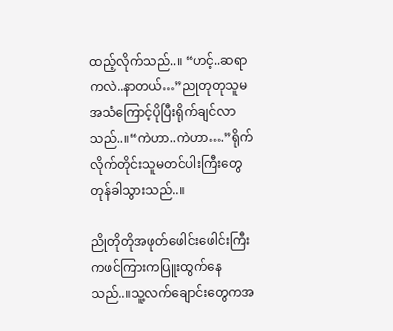ထည့်လိုက်သည်..။ “ဟင့်..ဆရာကလဲ..နာတယ်…”ညုတုတုသူမအသံကြောင့်ပိုပြီးရိုက်ချင်လာသည်..။“ကဲဟာ..ကဲဟာ….”ရိုက်လိုက်တိုင်းသူမတင်ပါးကြီးတွေတုန်ခါသွားသည်..။

ညိုတိုတိုအဖုတ်ဖေါင်းဖေါင်းကြီးကဖင်ကြားကပြူးထွက်နေသည်..။သူ့လက်ချောင်းတွေကအ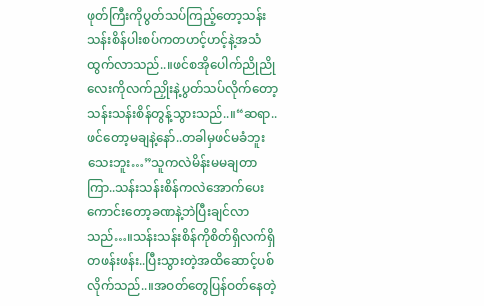ဖုတ်ကြီးကိုပွတ်သပ်ကြည့်တော့သန်းသန်းစိန်ပါးစပ်ကတဟင့်ဟင့်နဲ့အသံထွက်လာသည်..။ဖင်စအိုပေါက်ညိုညိုလေးကိုလက်ညှိုးနဲ့ပွတ်သပ်လိုက်တော့သန်းသန်းစိန်တွန့်သွားသည်..။“ဆရာ..ဖင်တော့မချနဲ့နော်..တခါမှဖင်မခံဘူးသေးဘူး…”သူကလဲမိန်းမမချတာကြာ..သန်းသန်းစိန်ကလဲအောက်ပေးကောင်းတော့ခဏနဲ့ဘဲပြီးချင်လာသည်…။သန်းသန်းစိန်ကိုစိတ်ရှိလက်ရှိတဖန်းဖန်း..ပြီးသွားတဲ့အထိဆောင့်ပစ်လိုက်သည်..။အဝတ်တွေပြန်ဝတ်နေတဲ့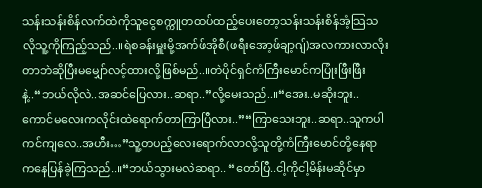သန်းသန်းစိန်လက်ထဲကိုသူငွေစက္ကူတထပ်ထည့်ပေးတော့သန်းသန်းစိန်အံ့သြသလိုသူ့ကိုကြည့်သည်..။ရဲစခန်းမှူးမို့အက်ဖ်အိုစီ(ဖရီးအော့ဖ်ချာ့ဂျ်)အလကားလာလိုးတာဘဲဆိုပြီးမမျှော်လင့်ထားလို့ဖြစ်မည်..။တဲပိုင်ရှင်ကံကြီးမောင်ကပြုံးဖြီးဖြီးနဲ့..“ဘယ်လိုလဲ..အဆင်ပြေလား..ဆရာ..”လို့မေးသည်..။“အေး..မဆိုးဘူး..ကောင်မလေးကလိုင်းထဲရောက်တာကြာပြီလား..”“ကြာသေးဘူး..ဆရာ..သူကပါကင်ကျလေ..အဟီး…”သူ့တပည့်လေးရောက်လာလို့သူတို့ကံကြီးမောင်တို့နေရာကနေပြန်ခဲ့ကြသည်..။“ဘယ်သွားမလဲဆရာ.. “တော်ပြီ..ငါ့ကိုငါ့မိန်းမဆိုင်မှာ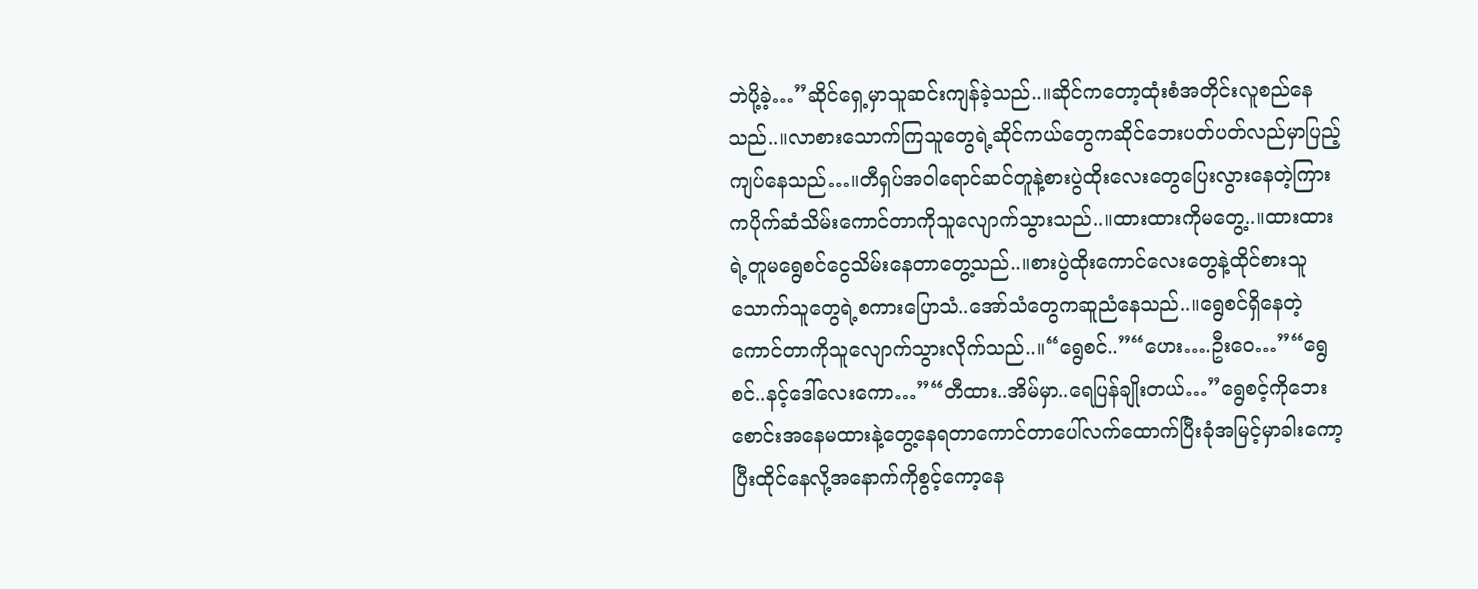ဘဲပို့ခဲ့…”ဆိုင်ရှေ့မှာသူဆင်းကျန်ခဲ့သည်..။ဆိုင်ကတော့ထုံးစံအတိုင်းလူစည်နေသည်..။လာစားသောက်ကြသူတွေရဲ့ဆိုင်ကယ်တွေကဆိုင်ဘေးပတ်ပတ်လည်မှာပြည့်ကျပ်နေသည်…။တီရှပ်အဝါရောင်ဆင်တူနဲ့စားပွဲထိုးလေးတွေပြေးလွားနေတဲ့ကြားကပိုက်ဆံသိမ်းကောင်တာကိုသူလျောက်သွားသည်..။ထားထားကိုမတွေ့..။ထားထားရဲ့တူမရွေစင်ငွေသိမ်းနေတာတွေ့သည်..။စားပွဲထိုးကောင်လေးတွေနဲ့ထိုင်စားသူသောက်သူတွေရဲ့စကားပြောသံ..အော်သံတွေကဆူညံနေသည်..။ရွေစင်ရှိနေတဲ့ကောင်တာကိုသူလျောက်သွားလိုက်သည်..။“ရွေစင်..”“ဟေး….ဦးဝေ…”“ရွေစင်..နင့်ဒေါ်လေးကော…”“တီထား..အိမ်မှာ..ရေပြန်ချိုးတယ်…”ရွေစင့်ကိုဘေးစောင်းအနေမထားနဲ့တွေ့နေရတာကောင်တာပေါ်လက်ထောက်ပြီးခုံအမြင့်မှာခါးကော့ပြီးထိုင်နေလို့အနောက်ကိုစွင့်ကော့နေ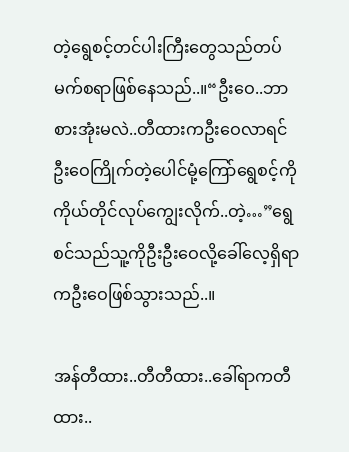တဲ့ရွေစင့်တင်ပါးကြီးတွေသည်တပ်မက်စရာဖြစ်နေသည်..။“ဦးဝေ..ဘာစားအုံးမလဲ..တီထားကဦးဝေလာရင်ဦးဝေကြိုက်တဲ့ပေါင်မုံ့ကြော်ရွေစင့်ကိုကိုယ်တိုင်လုပ်ကျွေးလိုက်..တဲ့…”ရွေစင်သည်သူ့ကိုဦးဦးဝေလို့ခေါ်လေ့ရှိရာကဦးဝေဖြစ်သွားသည်..။

အန်တီထား..တီတီထား..ခေါ်ရာကတီထား..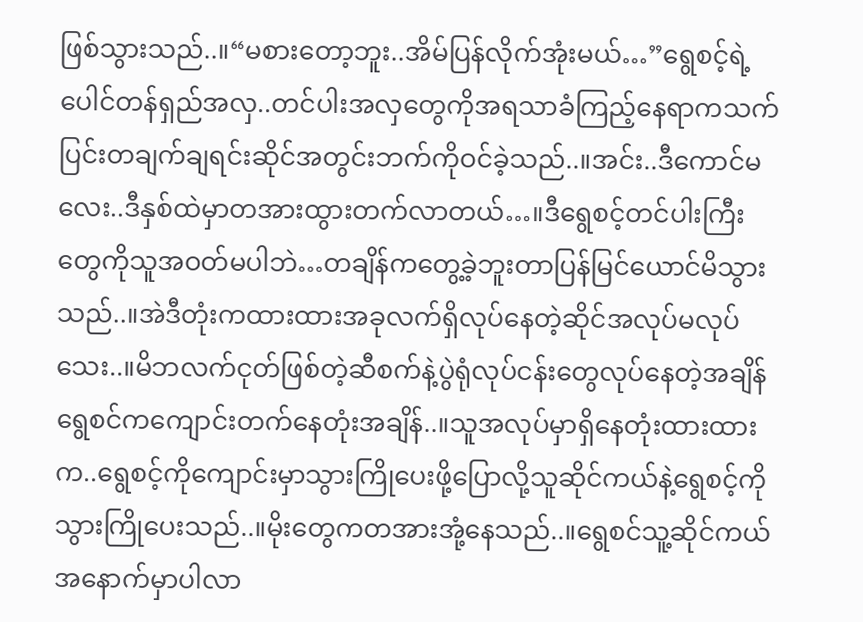ဖြစ်သွားသည်..။“မစားတော့ဘူး..အိမ်ပြန်လိုက်အုံးမယ်…”ရွေစင့်ရဲ့ပေါင်တန်ရှည်အလှ..တင်ပါးအလှတွေကိုအရသာခံကြည့်နေရာကသက်ပြင်းတချက်ချရင်းဆိုင်အတွင်းဘက်ကိုဝင်ခဲ့သည်..။အင်း..ဒီကောင်မလေး..ဒီနှစ်ထဲမှာတအားထွားတက်လာတယ်…။ဒီရွေစင့်တင်ပါးကြီးတွေကိုသူအဝတ်မပါဘဲ…တချိန်ကတွေ့ခဲ့ဘူးတာပြန်မြင်ယောင်မိသွားသည်..။အဲဒီတုံးကထားထားအခုလက်ရှိလုပ်နေတဲ့ဆိုင်အလုပ်မလုပ်သေး..။မိဘလက်ငုတ်ဖြစ်တဲ့ဆီစက်နဲ့ပွဲရုံလုပ်ငန်းတွေလုပ်နေတဲ့အချိန်ရွေစင်ကကျောင်းတက်နေတုံးအချိန်..။သူအလုပ်မှာရှိနေတုံးထားထားက..ရွေစင့်ကိုကျောင်းမှာသွားကြိုပေးဖို့ပြောလို့သူဆိုင်ကယ်နဲ့ရွေစင့်ကိုသွားကြိုပေးသည်..။မိုးတွေကတအားအုံ့နေသည်..။ရွေစင်သူ့ဆိုင်ကယ်အနောက်မှာပါလာ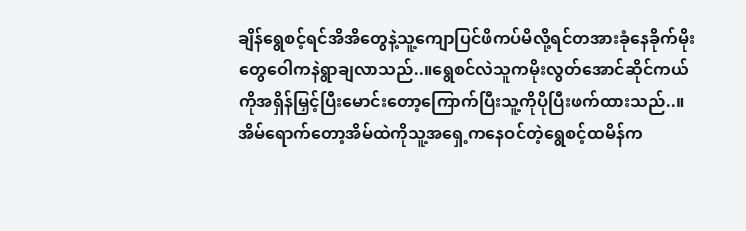ချိန်ရွေစင့်ရင်အိအိတွေနဲ့သူ့ကျောပြင်ဖိကပ်မိလို့ရင်တအားခုံနေခိုက်မိုးတွေဝေါကနဲရွာချလာသည်..။ရွေစင်လဲသူကမိုးလွတ်အောင်ဆိုင်ကယ်ကိုအရှိန်မြှင့်ပြီးမောင်းတော့ကြောက်ပြီးသူ့ကိုပိုပြီးဖက်ထားသည်..။အိမ်ရောက်တော့အိမ်ထဲကိုသူ့အရှေ့ကနေဝင်တဲ့ရွေစင့်ထမိန်က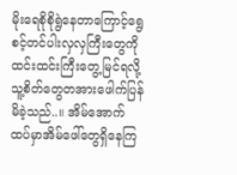မိုးရေစိုစိုရွဲနေတာကြောင့်ရွေစင့်တင်ပါးလှလှကြီးတွေကိုထင်းထင်းကြီးတွေ့မြင်ရလို့သူ့စိတ်တွေတအားဖေါက်ပြန်မိခဲ့သည်..။ အိမ်အောက်ထပ်မှာအိမ်ဖေါ်တွေရှိနေကြ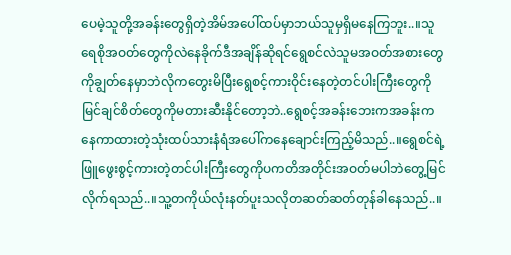ပေမဲ့သူတို့အခန်းတွေရှိတဲ့အိမ်အပေါ်ထပ်မှာဘယ်သူမှရှိမနေကြဘူး..။သူရေစိုအဝတ်တွေကိုလဲနေခိုက်ဒီအချိန်ဆိုရင်ရွေစင်လဲသူမအဝတ်အစားတွေကိုချွတ်နေမှာဘဲလိုကတွေးမိပြီးရွေစင့်ကားဝိုင်းနေတဲ့တင်ပါးကြီးတွေကိုမြင်ချင်စိတ်တွေကိုမတားဆီးနိုင်တော့ဘဲ..ရွေစင့်အခန်းဘေးကအခန်းကနေကာထားတဲ့သုံးထပ်သားနံရံအပေါ်ကနေချောင်းကြည့်မိသည်..။ရွေစင်ရဲ့ဖြူဖွေးစွင့်ကားတဲ့တင်ပါးကြီးတွေကိုပကတိအတိုင်းအဝတ်မပါဘဲတွေ့မြင်လိုက်ရသည်..။သူ့တကိုယ်လုံးနတ်ပူးသလိုတဆတ်ဆတ်တုန်ခါနေသည်..။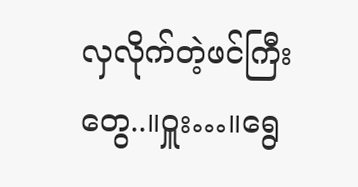လှလိုက်တဲ့ဖင်ကြီးတွေ..။ဝှူး…။ရွေ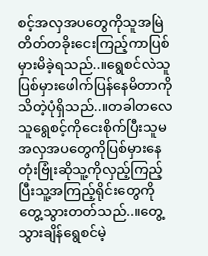စင့်အလှအပတွေကိုသူအမြဲတိတ်တခိုးငေးကြည့်ကာပြစ်မှားမိခဲ့ရသည်..။ရွေစင်လဲသူပြစ်မှားဖေါက်ပြန်နေမိတာကိုသိတဲ့ပုံရှိသည်..။တခါတလေသူရွေစင့်ကိုငေးစိုက်ပြီးသူမအလှအပတွေကိုပြစ်မှားနေတုံးဗြုံးဆိုသူ့ကိုလှည့်ကြည့်ပြီးသူ့အကြည့်ရိုင်းတွေကိုတွေ့သွားတတ်သည်..။တွေ့သွားချိန်ရွေစင်မဲ့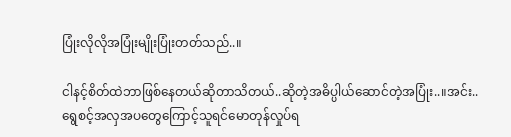ပြုံးလိုလိုအပြုံးမျိုးပြုံးတတ်သည်..။

ငါနင့်စိတ်ထဲဘာဖြစ်နေတယ်ဆိုတာသိတယ်..ဆိုတဲ့အဓိပ္ပါယ်ဆောင်တဲ့အပြုံး..။အင်း..ရွေစင့်အလှအပတွေကြောင့်သူရင်မောတုန်လှုပ်ရ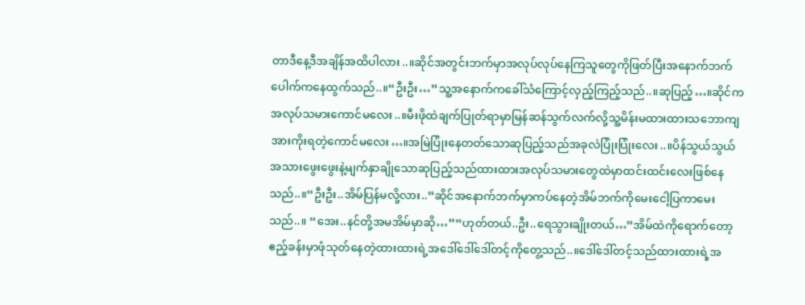တာဒီနေ့ဒီအချိန်အထိပါလား..။ဆိုင်အတွင်းဘက်မှာအလုပ်လုပ်နေကြသူတွေကိုဖြတ်ပြီးအနောက်ဘက်ပေါက်ကနေထွက်သည်..။“ဦးဦး…”သူ့အနောက်ကခေါ်သံကြောင့်လှည့်ကြည့်သည်..။ဆုပြည့်…။ဆိုင်ကအလုပ်သမားကောင်မလေး..။မီးဖိုထဲချက်ပြုတ်ရာမှာမြန်ဆန်သွက်လက်လို့သူ့မိန်းမထားထားသဘောကျအားကိုးရတဲ့ကောင်မလေး…။အမြဲပြုံးနေတတ်သောဆုပြည့်သည်အခုလဲပြုံးပြုံးလေး..။ပိန်သွယ်သွယ်အသားဖွေးဖွေးနဲ့မျက်နှာချိုသောဆုပြည့်သည်ထားထားအလုပ်သမားတွေထဲမှာထင်းထင်းလေးဖြစ်နေသည်..။“ဦးဦး..အိမ်ပြန်မလို့လား..”ဆိုင်အနောက်ဘက်မှာကပ်နေတဲ့အိမ်ဘက်ကိုမေးငေါ့ပြကာမေးသည်..။ “အေး..နင်တို့အမအိမ်မှာဆို…”“ဟုတ်တယ်..ဦး..ရေသွားချိုးတယ်…”အိမ်ထဲကိုရောက်တော့ဧည့်ခန်းမှာဖုံသုတ်နေတဲ့ထားထားရဲ့အဒေါ်ဒေါ်ဒေါ်တင့်ကိုတွေ့သည်..။ဒေါ်ဒေါ်တင့်သည်ထားထားရဲ့အ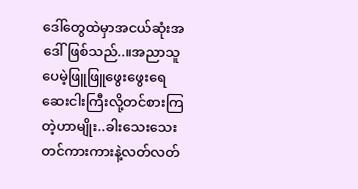ဒေါ်တွေထဲမှာအငယ်ဆုံးအဒေါ်ဖြစ်သည်..။အညာသူပေမဲ့ဖြူဖြူဖွေးဖွေးရေဆေးငါးကြီးလို့တင်စားကြတဲ့ဟာမျိုး..ခါးသေးသေးတင်ကားကားနဲ့လတ်လတ်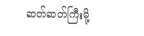ဆတ်ဆတ်ကြီးမို့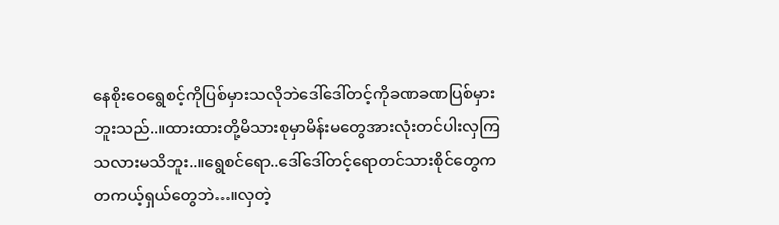နေစိုးဝေရွေစင့်ကိုပြစ်မှားသလိုဘဲဒေါ်ဒေါ်တင့်ကိုခဏခဏပြစ်မှားဘူးသည်..။ထားထားတို့မိသားစုမှာမိန်းမတွေအားလုံးတင်ပါးလှကြသလားမသိဘူး..။ရွေစင်ရော..ဒေါ်ဒေါ်တင့်ရောတင်သားစိုင်တွေကတကယ့်ရှယ်တွေဘဲ…။လှတဲ့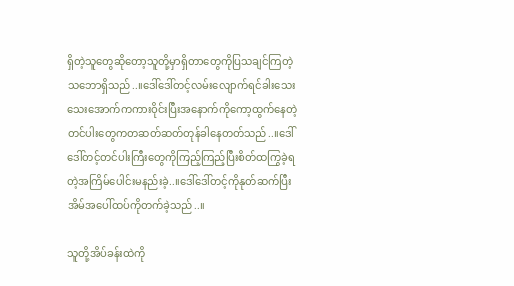ရှိတဲ့သူတွေဆိုတော့သူတို့မှာရှိတာတွေကိုပြသချင်ကြတဲ့သဘောရှိသည်..။ဒေါ်ဒေါ်တင့်လမ်းလျောက်ရင်ခါးသေးသေးအောက်ကကားဝိုင်းပြီးအနောက်ကိုကော့ထွက်နေတဲ့တင်ပါးတွေကတဆတ်ဆတ်တုန်ခါနေတတ်သည်..။ဒေါ်ဒေါ်တင့်တင်ပါးကြီးတွေကိုကြည့်ကြည့်ပြီးစိတ်ထကြွခဲ့ရတဲ့အကြိမ်ပေါင်းမနည်းခဲ့..။ဒေါ်ဒေါ်တင့်ကိုနုတ်ဆက်ပြီးအိမ်အပေါ်ထပ်ကိုတက်ခဲ့သည်..။

သူတို့အိပ်ခန်းထဲကို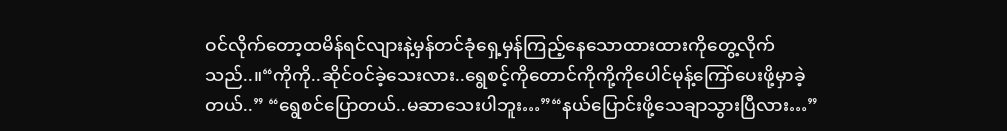ဝင်လိုက်တော့ထမိန်ရင်လျားနဲ့မှန်တင်ခုံရှေ့မှန်ကြည့်နေသောထားထားကိုတွေ့လိုက်သည်..။“ကိုကို..ဆိုင်ဝင်ခဲ့သေးလား..ရွေစင့်ကိုတောင်ကိုကို့ကိုပေါင်မုန့်ကြော်ပေးဖို့မှာခဲ့တယ်..” “ရွေစင်ပြောတယ်..မဆာသေးပါဘူး…”“နယ်ပြောင်းဖို့သေချာသွားပြီလား…”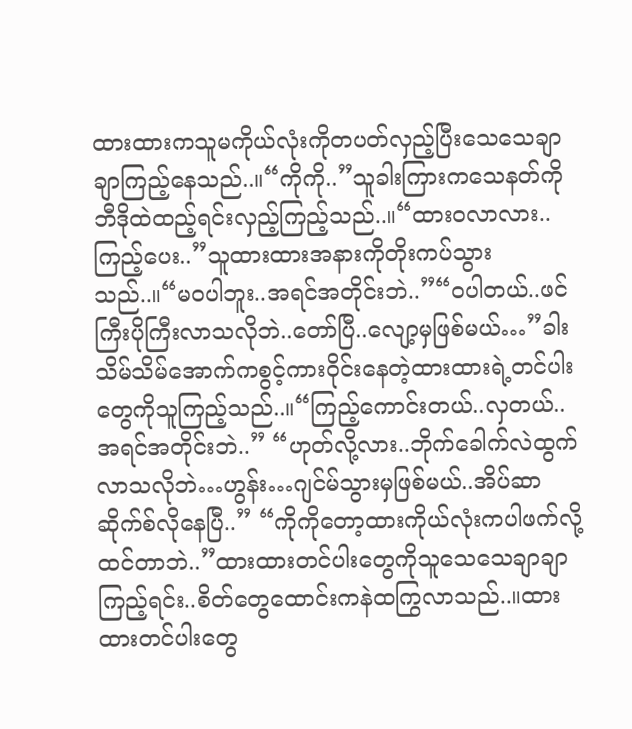ထားထားကသူမကိုယ်လုံးကိုတပတ်လှည့်ပြီးသေသေချာချာကြည့်နေသည်..။“ကိုကို..”သူခါးကြားကသေနတ်ကိုဘီဒိုထဲထည့်ရင်းလှည့်ကြည့်သည်..။“ထားဝလာလား..ကြည့်ပေး..”သူထားထားအနားကိုတိုးကပ်သွားသည်..။“မဝပါဘူး..အရင်အတိုင်းဘဲ..”“ဝပါတယ်..ဖင်ကြီးပိုကြီးလာသလိုဘဲ..တော်ပြီ..လျော့မှဖြစ်မယ်…”ခါးသိမ်သိမ်အောက်ကစွင့်ကားဝိုင်းနေတဲ့ထားထားရဲ့တင်ပါးတွေကိုသူကြည့်သည်..။“ကြည့်ကောင်းတယ်..လှတယ်..အရင်အတိုင်းဘဲ..” “ဟုတ်လို့လား..ဘိုက်ခေါက်လဲထွက်လာသလိုဘဲ…ဟွန်း…ဂျင်မ်သွားမှဖြစ်မယ်..အိပ်ဆာဆိုက်စ်လိုနေပြီ..” “ကိုကိုတော့ထားကိုယ်လုံးကပါဖက်လို့ထင်တာဘဲ..”ထားထားတင်ပါးတွေကိုသူသေသေချာချာကြည့်ရင်း..စိတ်တွေထောင်းကနဲထကြွလာသည်..။ထားထားတင်ပါးတွေ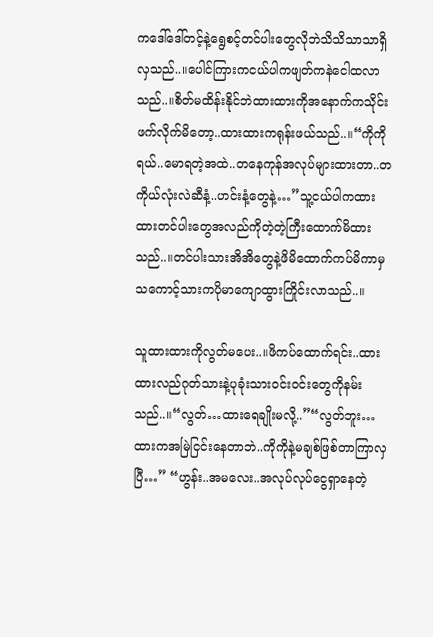ကဒေါ်ဒေါ်တင့်နဲ့ရွေစင့်တင်ပါးတွေလိုဘဲသိသိသာသာရှိလှသည်..။ပေါင်ကြားကငယ်ပါကဖျတ်ကနဲငေါထလာသည်..။စိတ်မထိန်းနိုင်ဘဲထားထားကိုအနောက်ကသိုင်းဖက်လိုက်မိတော့..ထားထားကရုန်းဖယ်သည်..။“ကိုကိုရယ်..မောရတဲ့အထဲ..တနေကုန်အလုပ်များထားတာ..တကိုယ်လုံးလဲဆီနံ့..ဟင်းနံ့တွေနဲ့…”သူ့ငယ်ပါကထားထားတင်ပါးတွေအလည်ကိုတဲ့တဲ့ကြီးထောက်မိထားသည်..။တင်ပါးသားအိအိတွေနဲ့ဖိမိထောက်ကပ်မိကာမှသကောင့်သားကပိုမာကျောထွားကြိုင်းလာသည်..။

သူထားထားကိုလွတ်မပေး..။ဖိကပ်ထောက်ရင်း..ထားထားလည်ဂုတ်သားနဲ့ပုခုံးသားဝင်းဝင်းတွေကိုနမ်းသည်..။“လွတ်…ထားရေချိုးမလို့..”“လွတ်ဘူး…ထားကအမြဲငြင်းနေတာဘဲ..ကိုကိုနဲ့မချစ်ဖြစ်တာကြာလှပြီ…” “ဟွန်း..အမလေး..အလုပ်လုပ်ငွေရှာနေတဲ့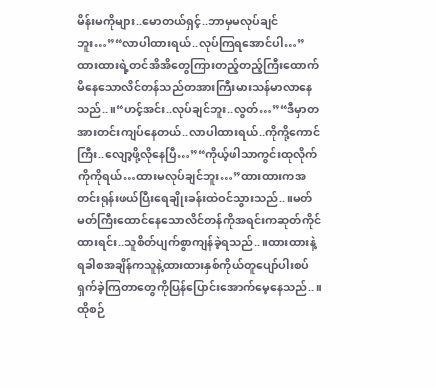မိန်းမကိုများ..မောတယ်ရှင့်..ဘာမှမလုပ်ချင်ဘူး…”“လာပါထားရယ်..လုပ်ကြရအောင်ပါ…”ထားထားရဲ့တင်အိအိတွေကြားတည့်တည့်ကြီးထောက်မိနေသောလိင်တန်သည်တအားကြီးမားသန်မာလာနေသည်..။“ဟင့်အင်း..လုပ်ချင်ဘူး..လွတ်…”“ဒီမှာတအားတင်းကျပ်နေတယ်..လာပါထားရယ်..ကိုကို့ကောင်ကြီး..လျော့ဖို့လိုနေပြီ…”“ကိုယ့်ဖါသာကွင်းထုလိုက်ကိုကိုရယ်…ထားမလုပ်ချင်ဘူး…”ထားထားကအတင်းရုန်းဖယ်ပြီးရေချိုးခန်းထဲဝင်သွားသည်..။မတ်မတ်ကြီးထောင်နေသောလိင်တန်ကိုအရင်းကဆုတ်ကိုင်ထားရင်း..သူစိတ်ပျက်စွာကျန်ခဲ့ရသည်..။ထားထားနဲ့ရခါစအချိန်ကသူနဲ့ထားထားနှစ်ကိုယ်တူပျော်ပါးစပ်ရှက်ခဲ့ကြတာတွေကိုပြန်ပြောင်းအောက်မေ့နေသည်..။ထိုစဉ်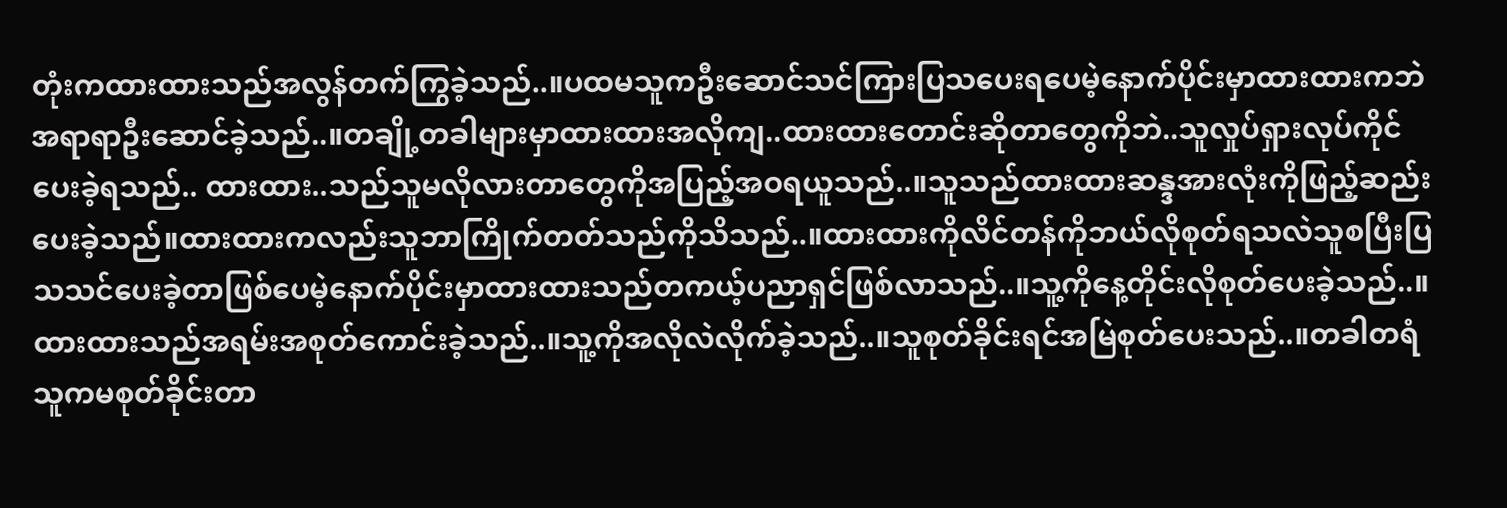တုံးကထားထားသည်အလွန်တက်ကြွခဲ့သည်..။ပထမသူကဦးဆောင်သင်ကြားပြသပေးရပေမဲ့နောက်ပိုင်းမှာထားထားကဘဲအရာရာဦးဆောင်ခဲ့သည်..။တချို့တခါများမှာထားထားအလိုကျ..ထားထားတောင်းဆိုတာတွေကိုဘဲ..သူလှုပ်ရှားလုပ်ကိုင်ပေးခဲ့ရသည်.. ထားထား..သည်သူမလိုလားတာတွေကိုအပြည့်အဝရယူသည်..။သူသည်ထားထားဆန္ဒအားလုံးကိုဖြည့်ဆည်းပေးခဲ့သည်။ထားထားကလည်းသူဘာကြိုက်တတ်သည်ကိုသိသည်..။ထားထားကိုလိင်တန်ကိုဘယ်လိုစုတ်ရသလဲသူစပြီးပြသသင်ပေးခဲ့တာဖြစ်ပေမဲ့နောက်ပိုင်းမှာထားထားသည်တကယ့်ပညာရှင်ဖြစ်လာသည်..။သူ့ကိုနေ့တိုင်းလိုစုတ်ပေးခဲ့သည်..။ထားထားသည်အရမ်းအစုတ်ကောင်းခဲ့သည်..။သူ့ကိုအလိုလဲလိုက်ခဲ့သည်..။သူစုတ်ခိုင်းရင်အမြဲစုတ်ပေးသည်..။တခါတရံသူကမစုတ်ခိုင်းတာ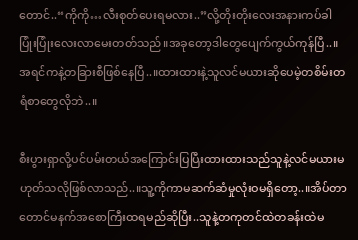တောင်..“ကိုကို…လီးစုတ်ပေးရမလား..”လို့တိုးတိုးလေးအနားကပ်ခါပြုံးပြုံးလေးလာမေးတတ်သည်။အခုတော့ဒါတွေပျေက်ကွယ်ကုန်ပြီ..။အရင်ကနဲ့တခြားစီဖြစ်နေပြီ..။ထားထားနဲ့သူလင်မယားဆိုပေမဲ့တစိမ်းတရံစာတွေလိုဘဲ..။

စီးပွားရှာလို့ပင်ပမ်းတယ်အကြောင်းပြပြီးထားထားသည်သူနဲ့လင်မယားမဟုတ်သလိုဖြစ်လာသည်..။သူ့ကိုကာမဆက်ဆံမှုလုံးဝမရှိတော့..။အိပ်တာတောင်မနက်အစောကြီးထရမည်ဆိုပြီး..သူနဲ့တကုတင်ထဲတခန်းထဲမ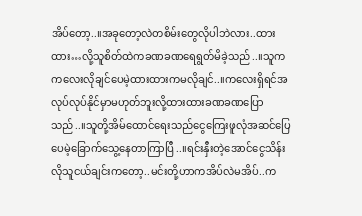အိပ်တော့..။အခုတော့လဲတစိမ်းတွေလိုပါဘဲလား..ထားထား…လို့သူစိတ်ထဲကခဏခဏရေရွတ်မိခဲ့သည်..။သူကကလေးလိုချင်ပေမဲ့ထားထားကမလိုချင်..။ကလေးရှိရင်အလုပ်လုပ်နိုင်မှာမဟုတ်ဘူးလို့ထားထားခဏခဏပြောသည်..။သူတို့အိမ်ထောင်ရေးသည်ငွေကြေးဖူလုံအဆင်ပြေပေမဲ့ခြောက်သွေ့နေတာကြာပြီ..။ရင်းနှီးတဲ့အောင်ငွေသိန်းလိုသူငယ်ချင်းကတော့..မင်းတို့ဟာကအိပ်လဲမအိပ်..က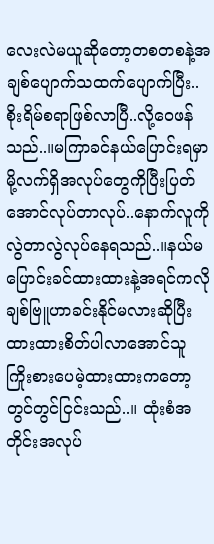လေးလဲမယူဆိုတော့တစတစနဲ့အချစ်ပျောက်သထက်ပျောက်ပြီး..စိုးရိမ်စရာဖြစ်လာပြီ..လို့ဝေဖန်သည်..။မကြာခင်နယ်ပြောင်းရမှာမို့လက်ရှိအလုပ်တွေကိုပြီးပြတ်အောင်လုပ်တာလုပ်..နောက်လူကိုလွဲတာလွဲလုပ်နေရသည်..။နယ်မပြောင်းခင်ထားထားနဲ့အရင်ကလိုချစ်ဗြူဟာခင်းနိုင်မလားဆိုပြီးထားထားစိတ်ပါလာအောင်သူကြိုးစားပေမဲ့ထားထားကတော့တွင်တွင်ငြင်းသည်..။ ထုံးစံအတိုင်းအလုပ်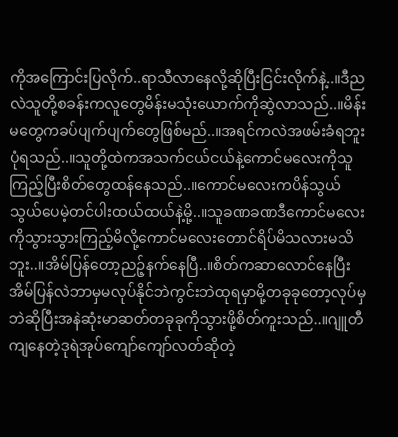ကိုအကြောင်းပြလိုက်..ရာသီလာနေလို့ဆိုပြီးငြင်းလိုက်နဲ့..။ဒီညလဲသူတို့စခန်းကလူတွေမိန်းမသုံးယောက်ကိုဆွဲလာသည်..။မိန်းမတွေကခပ်ပျက်ပျက်တွေဖြစ်မည်..။အရင်ကလဲအဖမ်းခံရဘူးပုံရသည်..။သူတို့ထဲကအသက်ငယ်ငယ်နဲ့ကောင်မလေးကိုသူကြည့်ပြီးစိတ်တွေထန်နေသည်..။ကောင်မလေးကပိန်သွယ်သွယ်ပေမဲ့တင်ပါးထယ်ထယ်နဲ့မို့..။သူခဏခဏဒီကောင်မလေးကိုသွားသွားကြည့်မိလို့ကောင်မလေးတောင်ရိပ်မိသလားမသိဘူး..။အိမ်ပြန်တော့ညဉ့်နက်နေပြီ..။စိတ်ကဆာလောင်နေပြီးအိမ်ပြန်လဲဘာမှမလုပ်နိုင်ဘဲကွင်းဘဲထုရမှာမို့တခုခုတော့လုပ်မှဘဲဆိုပြီးအနဲဆုံးမာဆတ်တခုခုကိုသွားဖို့စိတ်ကူးသည်..။ဂျူတီကျနေတဲ့ဒုရဲအုပ်ကျော်ကျော်လတ်ဆိုတဲ့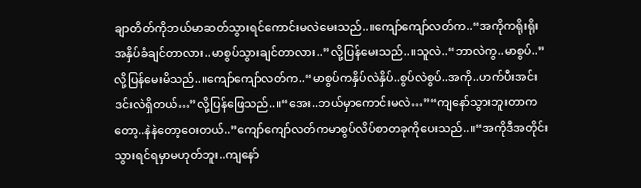ချာတိတ်ကိုဘယ်မာဆတ်သွားရင်ကောင်းမလဲမေးသည်..။ကျော်ကျော်လတ်က..“အကိုကရိုးရိုးအနှိပ်ခံချင်တာလား..မာစွပ်သွားချင်တာလား..”လို့ပြန်မေးသည်..။သူလဲ..“ဘာလဲကွ..မာစွပ်..”လို့ပြန်မေးမိသည်..။ကျော်ကျော်လတ်က..“မာစွပ်ကနှိပ်လဲနှိပ်..စွပ်လဲစွပ်..အကို..ဟက်ပီးအင်းဒင်းလဲရှိတယ်…”လို့ပြန်ဖြေသည်..။“အေး..ဘယ်မှာကောင်းမလဲ…”“ကျနော်သွားဘူးတာကတော့..နဲနဲတော့ဝေးတယ်..”ကျော်ကျော်လတ်ကမာစွပ်လိပ်စာတခုကိုပေးသည်..။“အကိုဒီအတိုင်းသွားရင်ရမှာမဟုတ်ဘူး..ကျနော်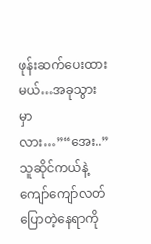ဖုန်းဆက်ပေးထားမယ်…အခုသွားမှာလား…”“အေး..”သူဆိုင်ကယ်နဲ့ကျော်ကျော်လတ်ပြောတဲ့နေရာကို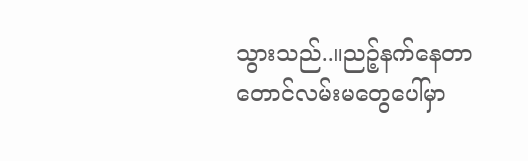သွားသည်..။ညဉ့်နက်နေတာတောင်လမ်းမတွေပေါ်မှာ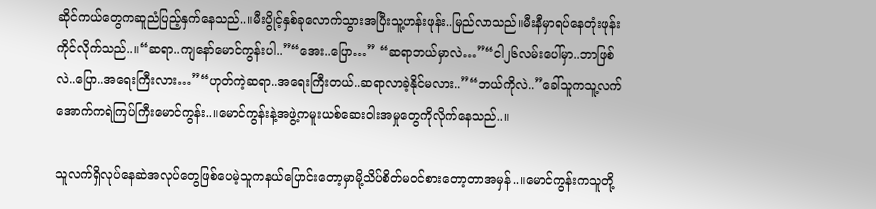ဆိုင်ကယ်တွေကဆူညံပြည့်နှက်နေသည်..။မီးပွိုင့်နှစ်ခုလောက်သွားအပြီးသူ့ဟန်းဖုန်း..မြည်လာသည်။မီးနီမှာရပ်နေတုံးဖုန်းကိုင်လိုက်သည်..။“ဆရာ..ကျနော်မောင်ကွန်းပါ..”“အေး..ပြော…” “ဆရာဘယ်မှာလဲ…”“ငါ၂၆လမ်းပေါ်မှာ..ဘာဖြစ်လဲ..ပြော..အရေးကြီးလား…”“ဟုတ်ကဲ့ဆရာ..အရေးကြီးတယ်..ဆရာလာခဲ့နိုင်မလား..”“ဘယ်ကိုလဲ..”ခေါ်သူကသူ့လက်အောက်ကရဲကြပ်ကြီးမောင်ကွန်း..။မောင်ကွန်းနဲ့အဖွဲ့ကမူးယစ်ဆေးဝါးအမှုတွေကိုလိုက်နေသည်..။

သူလက်ရှိလုပ်နေဆဲအလုပ်တွေဖြစ်ပေမဲ့သူကနယ်ပြောင်းတော့မှာမို့သိပ်စိတ်မဝင်စားတော့တာအမှန်..။မောင်ကွန်းကသူတို့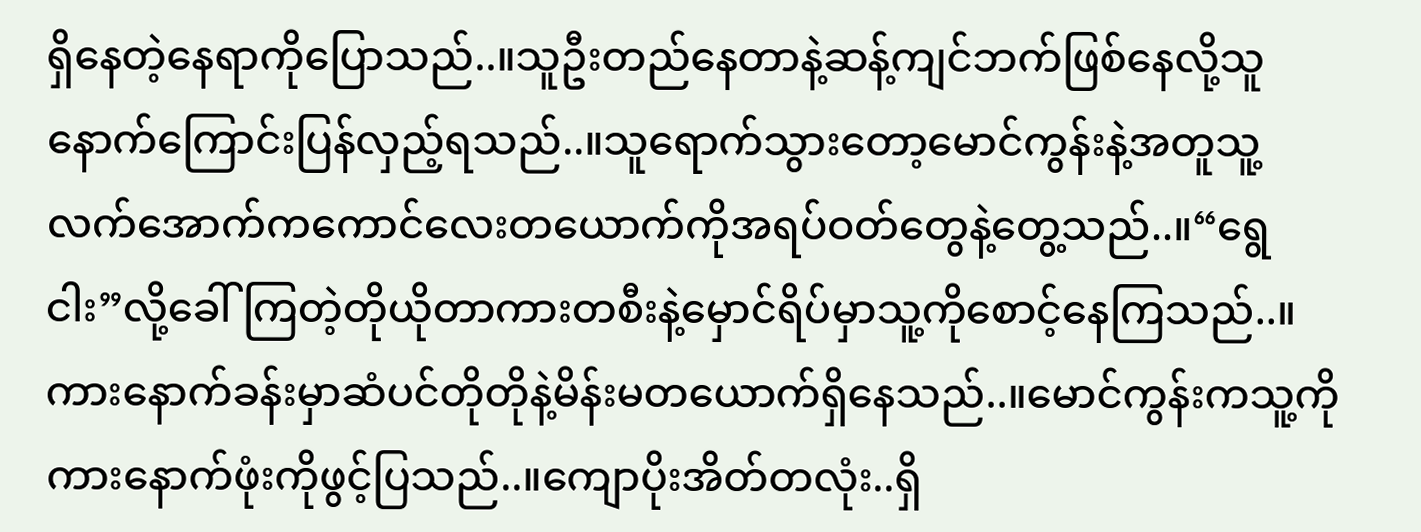ရှိနေတဲ့နေရာကိုပြောသည်..။သူဦးတည်နေတာနဲ့ဆန့်ကျင်ဘက်ဖြစ်နေလို့သူနောက်ကြောင်းပြန်လှည့်ရသည်..။သူရောက်သွားတော့မောင်ကွန်းနဲ့အတူသူ့လက်အောက်ကကောင်လေးတယောက်ကိုအရပ်ဝတ်တွေနဲ့တွေ့သည်..။“ရွေငါး”လို့ခေါ်ကြတဲ့တိုယိုတာကားတစီးနဲ့မှောင်ရိပ်မှာသူ့ကိုစောင့်နေကြသည်..။ကားနောက်ခန်းမှာဆံပင်တိုတိုနဲ့မိန်းမတယောက်ရှိနေသည်..။မောင်ကွန်းကသူ့ကိုကားနောက်ဖုံးကိုဖွင့်ပြသည်..။ကျောပိုးအိတ်တလုံး..ရှိ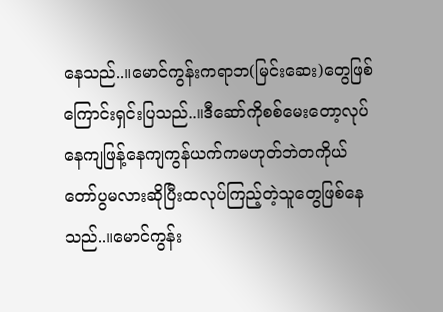နေသည်..။မောင်ကွန်းကရာဘ(မြင်းဆေး)တွေဖြစ်ကြောင်းရှင်းပြသည်..။ဒီဆော်ကိုစစ်မေးတော့လုပ်နေကျဖြန့်နေကျကွန်ယက်ကမဟုတ်ဘဲတကိုယ်တော်ပွမလားဆိုပြီးထလုပ်ကြည့်တဲ့သူတွေဖြစ်နေသည်..။မောင်ကွန်း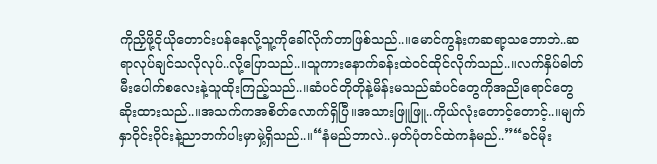ကိုညှိဖို့ငိုယိုတောင်းပန်နေလို့သူ့ကိုခေါ်လိုက်တာဖြစ်သည်..။မောင်ကွန်းကဆရာ့သဘောဘဲ..ဆရာလုပ်ချင်သလိုလုပ်..လို့ပြောသည်..။သူကားနောက်ခန်းထဲဝင်ထိုင်လိုက်သည်..။လက်နှိပ်ဓါတ်မီးပေါက်စလေးနဲ့သူထိုးကြည့်သည်..။ဆံပင်တိုတိုနဲ့မိန်းမသည်ဆံပင်တွေကိုအညိုရောင်တွေဆိုးထားသည်..။အသက်ကအစိတ်လောက်ရှိပြီ။အသားဖြူဖြူ..ကိုယ်လုံးတောင့်တောင့်..။မျက်နှာဝိုင်းဝိုင်းနဲ့ညာဘက်ပါးမှာမှဲ့ရှိသည်..။“နံမည်ဘာလဲ..မှတ်ပုံတင်ထဲကနံမည်..”“ခင်မိုး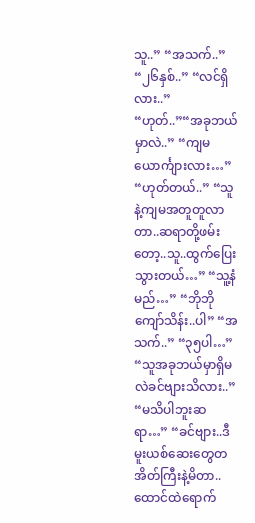သူ..” “အသက်..” “၂၆နှစ်..” “လင်ရှိလား..” “ဟုတ်..”“အခုဘယ်မှာလဲ..” “ကျမယောင်္ကျားလား…” “ဟုတ်တယ်..” “သူနဲ့ကျမအတူတူလာတာ..ဆရာတို့ဖမ်းတော့..သူ..ထွက်ပြေးသွားတယ်…” “သူ့နံမည်…” “ဘိုဘိုကျော်သိန်း..ပါ” “အသက်..” “၃၅ပါ…” “သူအခုဘယ်မှာရှိမလဲခင်ဗျားသိလား..” “မသိပါဘူးဆရာ…” “ခင်ဗျား..ဒီမူးယစ်ဆေးတွေတအိတ်ကြီးနဲ့မိတာ..ထောင်ထဲရောက်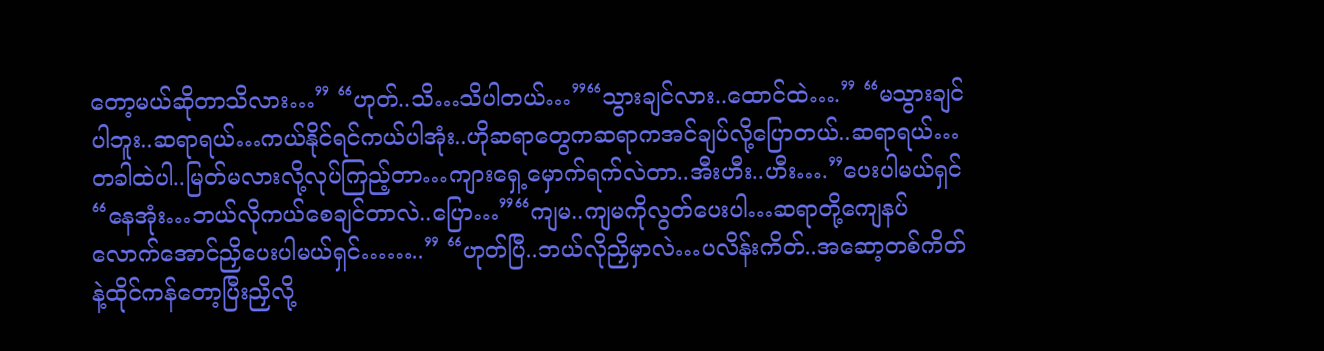တော့မယ်ဆိုတာသိလား…” “ဟုတ်..သိ…သိပါတယ်…”“သွားချင်လား..ထောင်ထဲ….” “မသွားချင်ပါဘူး..ဆရာရယ်…ကယ်နိုင်ရင်ကယ်ပါအုံး..ဟိုဆရာတွေကဆရာကအင်ချပ်လို့ပြောတယ်..ဆရာရယ်…တခါထဲပါ..မြတ်မလားလို့လုပ်ကြည့်တာ…ကျားရှေ့မှောက်ရက်လဲတာ..အီးဟီး..ဟီး….”ပေးပါမယ်ရှင်“နေအုံး…ဘယ်လိုကယ်စေချင်တာလဲ..ပြော…”“ကျမ..ကျမကိုလွတ်ပေးပါ…ဆရာတို့ကျေနပ်လောက်အောင်ညှိပေးပါမယ်ရှင်……..” “ဟုတ်ပြီ..ဘယ်လိုညှိမှာလဲ…ပလိန်းကိတ်..အဆော့တစ်ကိတ်နဲ့ထိုင်ကန်တော့ပြီးညှိလို့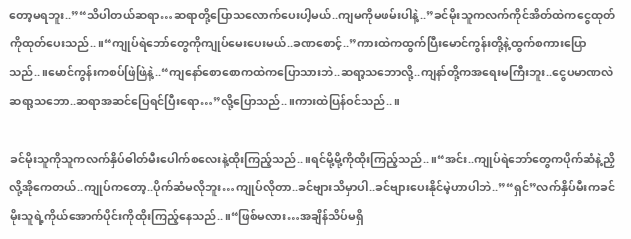တော့မရဘူး..”“သိပါတယ်ဆရာ…ဆရာတို့ပြောသလောက်ပေးပါ့မယ်..ကျမကိုမဖမ်းပါနဲ့..”ခင်မိုးသူကလက်ကိုင်အိတ်ထဲကငွေထုတ်ကိုထုတ်ပေးသည်..။“ကျုပ်ရဲဘော်တွေကိုကျုပ်မေးပေးမယ်..ခဏစောင့်..”ကားထဲကထွက်ပြီးမောင်ကွန်းတို့နဲ့ထွက်စကားပြောသည်..။မောင်ကွန်းကစပ်ဖြဲဖြဲနဲ့..“ကျနော်စောစောကထဲကပြောသားဘဲ..ဆရာ့သဘောလို့..ကျနာ်တို့ကအရေးမကြီးဘူး..ငွေပမာဏလဲဆရာ့သဘော..ဆရာအဆင်ပြေရင်ပြီးရော…”လို့ပြောသည်..။ကားထဲပြန်ဝင်သည်..။

ခင်မိုးသူကိုသူကလက်နှိပ်ဓါတ်မီးပေါက်စလေးနဲ့ထိုးကြည့်သည်..။ရင်မို့မို့ကိုထိုးကြည့်သည်..။“အင်း..ကျုပ်ရဲဘော်တွေကပိုက်ဆံနဲ့ညှိလို့အိုကေတယ်..ကျုပ်ကတော့..ပိုက်ဆံမလိုဘူး…ကျုပ်လိုတာ..ခင်ဗျားသိမှာပါ..ခင်ဗျားပေးနိုင်မဲ့ဟာပါဘဲ..”“ရှင်”လက်နှိပ်မီးကခင်မိုးသူရဲ့ကိုယ်အောက်ပိုင်းကိုထိုးကြည့်နေသည်..။“ဖြစ်မလား…အချိန်သိပ်မရှိ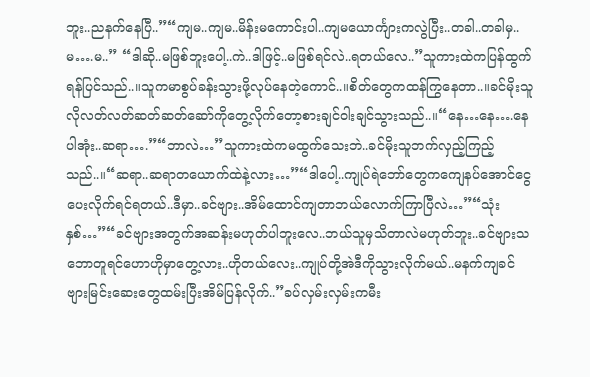ဘူး..ညနက်နေပြီ..”“ကျမ..ကျမ..မိန်းမကောင်းပါ..ကျမယောင်္ကျားကလွဲပြီး..တခါ..တခါမှ..မ….မ..” “ဒါဆို..မဖြစ်ဘူးပေါ့..ကဲ..ဒါဖြင့်..မဖြစ်ရင်လဲ..ရတယ်လေ..”သူကားထဲကပြန်ထွက်ရန်ပြင်သည်..။သူကမာစွပ်ခန်းသွားဖို့လုပ်နေတဲ့ကောင်..။စိတ်တွေကထန်ကြွနေတာ..။ခင်မိုးသူလိုလတ်လတ်ဆတ်ဆတ်ဆော်ကိုတွေ့လိုက်တော့စားချင်ဝါးချင်သွားသည်..။“နေ…နေ….နေပါအုံး..ဆရာ….”“ဘာလဲ…”သူကားထဲကမထွက်သေးဘဲ..ခင်မိုးသူဘက်လှည့်ကြည့်သည်..။“ဆရာ..ဆရာတယောက်ထဲနဲ့လား…”“ဒါပေါ့..ကျုပ်ရဲဘော်တွေကကျေနပ်အောင်ငွေပေးလိုက်ရင်ရတယ်..ဒီမှာ..ခင်ဗျား..အိမ်ထောင်ကျတာဘယ်လောက်ကြာပြီလဲ…”“သုံးနှစ်…”“ခင်ဗျားအတွက်အဆန်းမဟုတ်ပါဘူးလေ..ဘယ်သူမှသိတာလဲမဟုတ်ဘူး..ခင်ဗျားသဘောတူရင်ဟောဟိုမှာတွေ့လား..ဟိုတယ်လေး..ကျုပ်တို့အဲဒီကိုသွားလိုက်မယ်..မနက်ကျခင်ဗျားမြင်းဆေးတွေထမ်းပြီးအိမ်ပြန်လိုက်..”ခပ်လှမ်းလှမ်းကမီး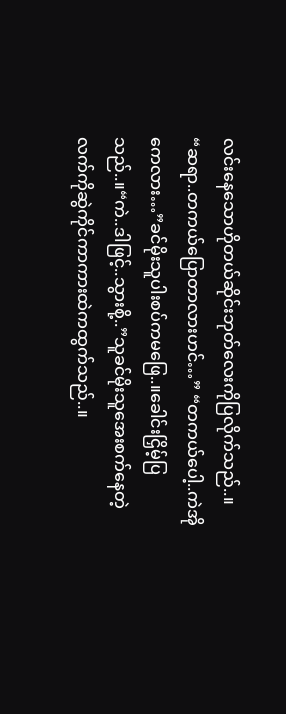လင်းနေသောဟိုတယ်ဆိုင်းဘုတ်လေးကိုပြလိုက်သည်..။ “ဆရာ..တကယ်ပြောတာလားဟင်…” “တကယ်ပေါ့..ကဲအိုကေလား…”ခင်မိုးသူပါးစပ်ကမဖြေ..။ခေါင်းငြှိမ့်ပြသည်..။“ကဲ..ဒါဖြင့်..သွားစို့..”သူခင်မိုးသူအေးစက်နေတဲ့လက်ကိုဆွဲကိုင်ကာကားထဲကထွက်သည်..။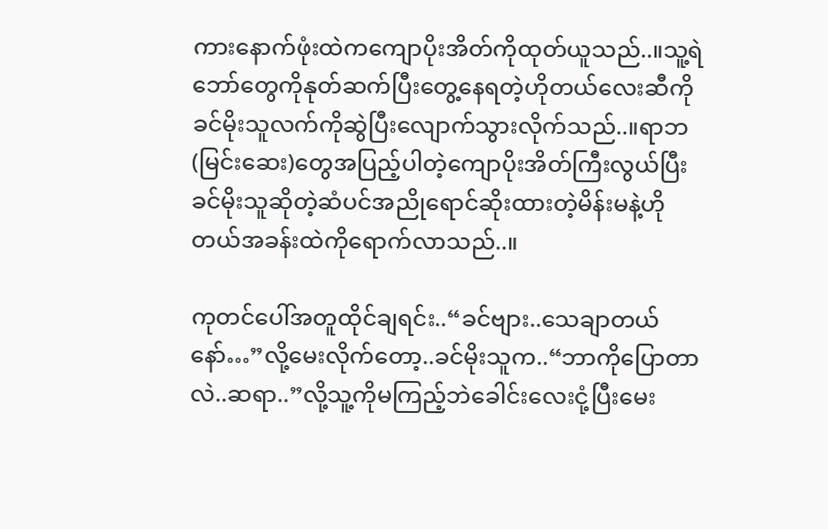ကားနောက်ဖုံးထဲကကျောပိုးအိတ်ကိုထုတ်ယူသည်..။သူ့ရဲဘော်တွေကိုနုတ်ဆက်ပြီးတွေ့နေရတဲ့ဟိုတယ်လေးဆီကိုခင်မိုးသူလက်ကိုဆွဲပြီးလျောက်သွားလိုက်သည်..။ရာဘ(မြင်းဆေး)တွေအပြည့်ပါတဲ့ကျောပိုးအိတ်ကြီးလွယ်ပြီးခင်မိုးသူဆိုတဲ့ဆံပင်အညိုရောင်ဆိုးထားတဲ့မိန်းမနဲ့ဟိုတယ်အခန်းထဲကိုရောက်လာသည်..။

ကုတင်ပေါ်အတူထိုင်ချရင်း..“ခင်ဗျား..သေချာတယ်နော်…”လို့မေးလိုက်တော့..ခင်မိုးသူက..“ဘာကိုပြောတာလဲ..ဆရာ..”လို့သူ့ကိုမကြည့်ဘဲခေါင်းလေးငုံ့ပြီးမေး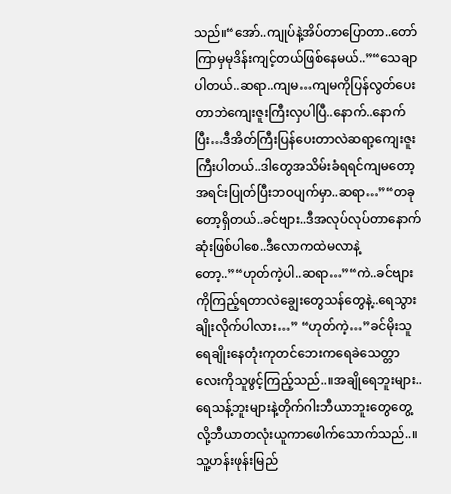သည်။“အော်..ကျုပ်နဲ့အိပ်တာပြောတာ..တော်ကြာမှမုဒိန်းကျင့်တယ်ဖြစ်နေမယ်..”“သေချာပါတယ်..ဆရာ..ကျမ…ကျမကိုပြန်လွတ်ပေးတာဘဲကျေးဇူးကြီးလှပါပြီ..နောက်..နောက်ပြီး…ဒီအိတ်ကြီးပြန်ပေးတာလဲဆရာ့ကျေးဇူးကြီးပါတယ်..ဒါတွေအသိမ်းခံရရင်ကျမတော့အရင်းပြုတ်ပြီးဘဝပျက်မှာ..ဆရာ…”“တခုတော့ရှိတယ်..ခင်ဗျား..ဒီအလုပ်လုပ်တာနောက်ဆုံးဖြစ်ပါစေ..ဒီလောကထဲမလာနဲ့တော့..”“ဟုတ်ကဲ့ပါ..ဆရာ…”“ကဲ..ခင်ဗျားကိုကြည့်ရတာလဲချွေးတွေသန်တွေနဲ့..ရေသွားချိုးလိုက်ပါလား…” “ဟုတ်ကဲ့…”ခင်မိုးသူရေချိုးနေတုံးကုတင်ဘေးကရေခဲသေတ္တာလေးကိုသူဖွင့်ကြည့်သည်..။အချိုရေဘူးများ..ရေသန့်ဘူးများနဲ့တိုက်ဂါးဘီယာဘူးတွေတွေ့လို့ဘီယာတလုံးယူကာဖေါက်သောက်သည်..။သူ့ဟန်းဖုန်းမြည်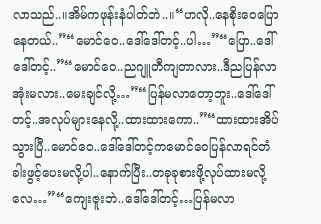လာသည်..။အိမ်ကဖုန်းနံပါတ်ဘဲ..။“ဟလို..နေစိုးဝေပြောနေတယ်..”“မောင်ဝေ..ဒေါ်ဒေါ်တင့်..ပါ…”“ပြော..ဒေါ်ဒေါ်တင့်..”“မောင်ဝေ..ညဂျူတီကျတာလား..ဒီညပြန်လာအုံးမလား..မေးချင်လို့…”“ပြန်မလာတော့ဘူး..ဒေါ်ဒေါ်တင့်..အလုပ်များနေလို့..ထားထားကော..”“ထားထားအိပ်သွားပြီ..မောင်ဝေ..ဒေါ်ဒေါ်တင့်ကမောင်ဝေပြန်လာရင်တံခါးဖွင့်ပေးမလို့ပါ..နောက်ပြီး..တခုခုစားဖို့လုပ်ထားမလို့လေ…”“ကျေးဇူးဘဲ..ဒေါ်ဒေါ်တင့်…ပြန်မလာ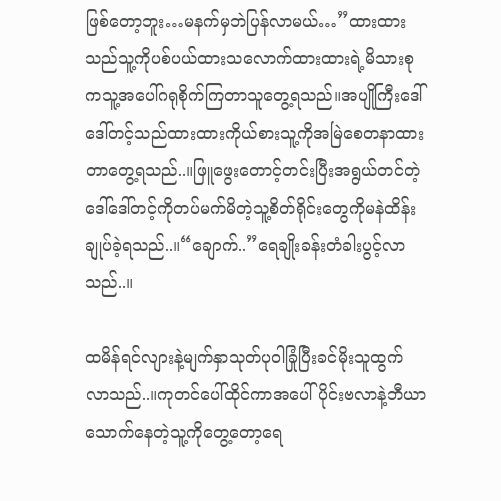ဖြစ်တော့ဘူး…မနက်မှဘဲပြန်လာမယ်…”ထားထားသည်သူ့ကိုပစ်ပယ်ထားသလောက်ထားထားရဲ့မိသားစုကသူ့အပေါ်ဂရုစိုက်ကြတာသူတွေ့ရသည်။အပျိုကြီးဒေါ်ဒေါ်တင့်သည်ထားထားကိုယ်စားသူ့ကိုအမြဲစေတနာထားတာတွေ့ရသည်..။ဖြူဖွေးတောင့်တင်းပြီးအရွယ်တင်တဲ့ဒေါ်ဒေါ်တင့်ကိုတပ်မက်မိတဲ့သူ့စိတ်ရိုင်းတွေကိုမနဲထိန်းချုပ်ခဲ့ရသည်..။“ချောက်..”ရေချိုးခန်းတံခါးပွင့်လာသည်..။

ထမိန်ရင်လျားနဲ့မျက်နှာသုတ်ပုဝါခြုံပြီးခင်မိုးသူထွက်လာသည်..။ကုတင်ပေါ်ထိုင်ကာအပေါ်ပိုင်းဗလာနဲ့ဘီယာသောက်နေတဲ့သူ့ကိုတွေ့တော့ရေ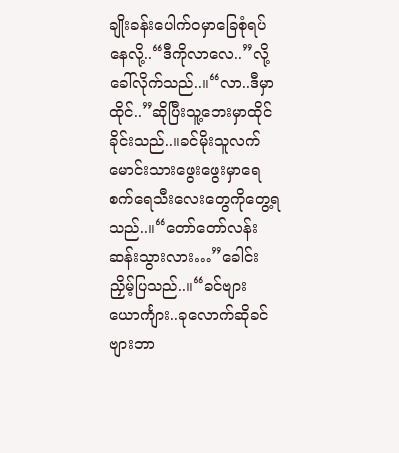ချိုးခန်းပေါက်ဝမှာခြေစုံရပ်နေလို့..“ဒီကိုလာလေ..”လို့ခေါ်လိုက်သည်..။“လာ..ဒီမှာထိုင်..”ဆိုပြီးသူ့ဘေးမှာထိုင်ခိုင်းသည်..။ခင်မိုးသူလက်မောင်းသားဖွေးဖွေးမှာရေစက်ရေသီးလေးတွေကိုတွေ့ရသည်..။“တော်တော်လန်းဆန်းသွားလား…”ခေါင်းညှိမ့်ပြသည်..။“ခင်ဗျားယောင်္ကျား..ခုလောက်ဆိုခင်ဗျားဘာ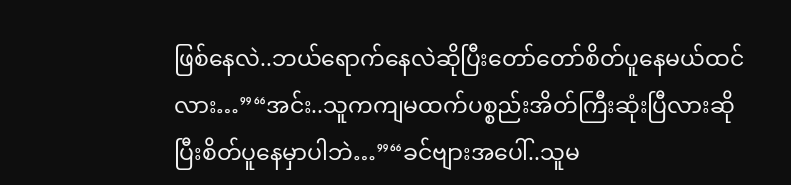ဖြစ်နေလဲ..ဘယ်ရောက်နေလဲဆိုပြီးတော်တော်စိတ်ပူနေမယ်ထင်လား…”“အင်း..သူကကျမထက်ပစ္စည်းအိတ်ကြီးဆုံးပြီလားဆိုပြီးစိတ်ပူနေမှာပါဘဲ…”“ခင်ဗျားအပေါ်..သူမ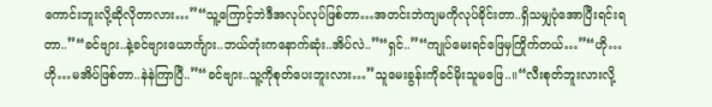ကောင်းဘူးလို့ဆိုလိုတာလား…”“သူ့ကြောင့်ဘဲဒီအလုပ်လုပ်ဖြစ်တာ…အတင်းဘဲကျမကိုလုပ်ခိုင်းတာ..ရှိသမျှပုံအောပြီးရင်းရတာ..”“ခင်ဗျား..နဲ့ခင်ဗျားယောင်္ကျား..ဘယ်တုံးကနောက်ဆုံး..အိပ်လဲ..”“ရှင်..”“ကျုပ်မေးရင်ဖြေမှကြိုက်တယ်…”“ဟို…ဟို…မအိပ်ဖြစ်တာ..နဲနဲကြာပြီ..”“ခင်ဗျား..သူ့ကိုစုတ်ပေးဘူးလား…”သူမေးခွန်းကိုခင်မိုးသူမဖြေ..။“လီးစုတ်ဘူးလားလို့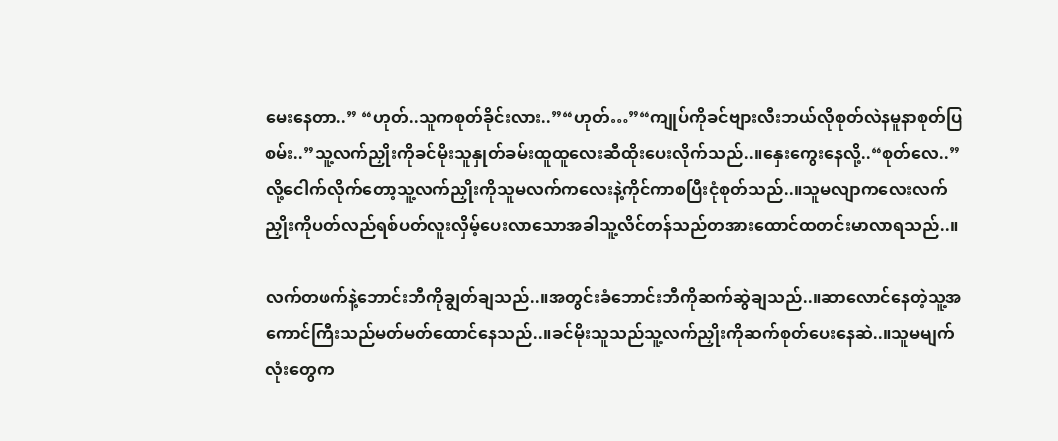မေးနေတာ..” “ဟုတ်..သူကစုတ်ခိုင်းလား..”“ဟုတ်…”“ကျုပ်ကိုခင်ဗျားလီးဘယ်လိုစုတ်လဲနမူနာစုတ်ပြစမ်း..”သူ့လက်ညှိုးကိုခင်မိုးသူနှုတ်ခမ်းထူထူလေးဆီထိုးပေးလိုက်သည်..။နှေးကွေးနေလို့..“စုတ်လေ..”လို့ငေါက်လိုက်တော့သူ့လက်ညှိုးကိုသူမလက်ကလေးနဲ့ကိုင်ကာစပြီးငုံစုတ်သည်..။သူမလျာကလေးလက်ညှိုးကိုပတ်လည်ရစ်ပတ်လူးလှိမ့်ပေးလာသောအခါသူ့လိင်တန်သည်တအားထောင်ထတင်းမာလာရသည်..။

လက်တဖက်နဲ့ဘောင်းဘီကိုချွတ်ချသည်..။အတွင်းခံဘောင်းဘီကိုဆက်ဆွဲချသည်..။ဆာလောင်နေတဲ့သူ့အကောင်ကြီးသည်မတ်မတ်ထောင်နေသည်..။ခင်မိုးသူသည်သူ့လက်ညှိုးကိုဆက်စုတ်ပေးနေဆဲ..။သူမမျက်လုံးတွေက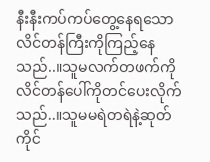နီးနီးကပ်ကပ်တွေ့နေရသောလိင်တန်ကြီးကိုကြည့်နေသည်..။သူမလက်တဖက်ကိုလိင်တန်ပေါ်ကိုတင်ပေးလိုက်သည်..။သူမမရဲတရဲနဲ့ဆုတ်ကိုင်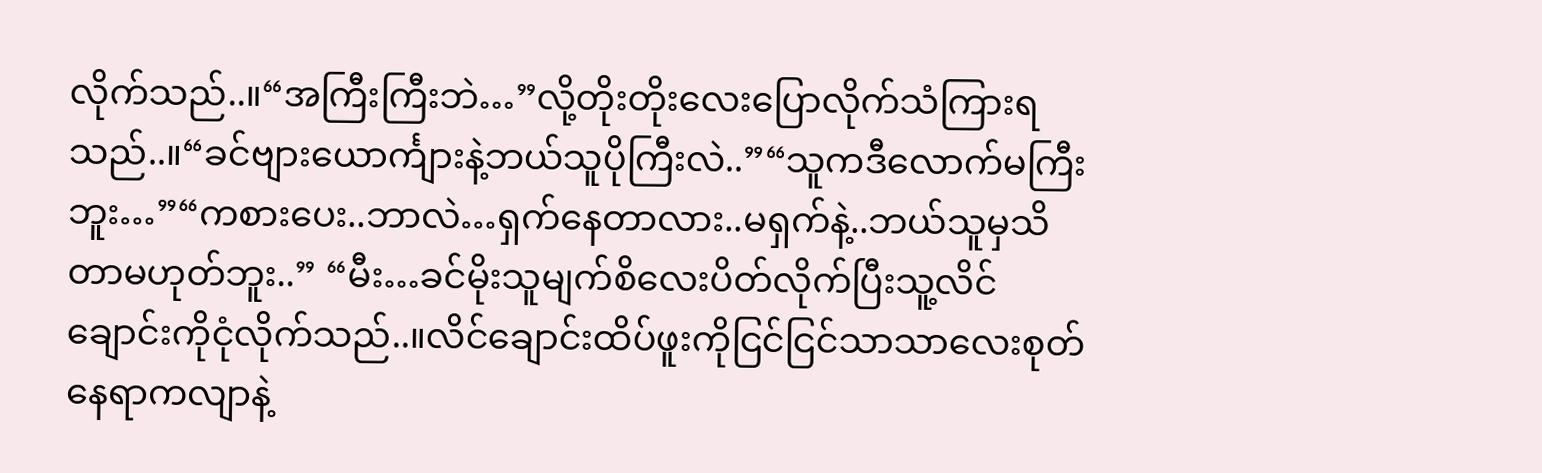လိုက်သည်..။“အကြီးကြီးဘဲ…”လို့တိုးတိုးလေးပြောလိုက်သံကြားရသည်..။“ခင်ဗျားယောင်္ကျားနဲ့ဘယ်သူပိုကြီးလဲ..”“သူကဒီလောက်မကြီးဘူး…”“ကစားပေး..ဘာလဲ…ရှက်နေတာလား..မရှက်နဲ့..ဘယ်သူမှသိတာမဟုတ်ဘူး..” “မီး…ခင်မိုးသူမျက်စိလေးပိတ်လိုက်ပြီးသူ့လိင်ချောင်းကိုငုံလိုက်သည်..။လိင်ချောင်းထိပ်ဖူးကိုငြင်ငြင်သာသာလေးစုတ်နေရာကလျာနဲ့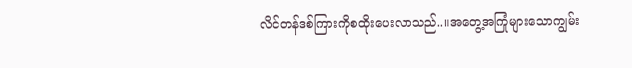လိင်တန်ဒစ်ကြားကိုစထိုးပေးလာသည်..။အတွေ့အကြုံများသောကျွမ်း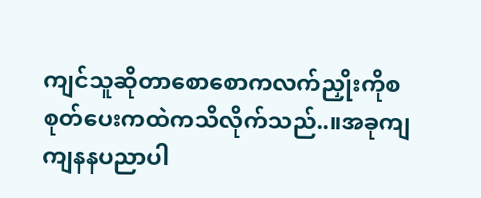ကျင်သူဆိုတာစောစောကလက်ညှိုးကိုစစုတ်ပေးကထဲကသိလိုက်သည်..။အခုကျကျနနပညာပါ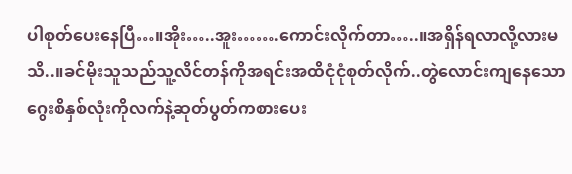ပါစုတ်ပေးနေပြီ…။အိုး…..အူး…….ကောင်းလိုက်တာ…..။အရှိန်ရလာလို့လားမသိ..။ခင်မိုးသူသည်သူ့လိင်တန်ကိုအရင်းအထိငုံငုံစုတ်လိုက်..တွဲလောင်းကျနေသောဂွေးစိနှစ်လုံးကိုလက်နဲ့ဆုတ်ပွတ်ကစားပေး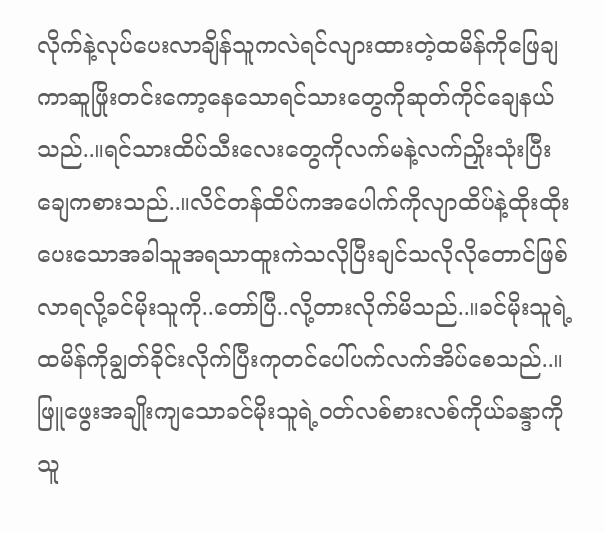လိုက်နဲ့လုပ်ပေးလာချိန်သူကလဲရင်လျားထားတဲ့ထမိန်ကိုဖြေချကာဆူဖြိုးတင်းကော့နေသောရင်သားတွေကိုဆုတ်ကိုင်ချေနယ်သည်..။ရင်သားထိပ်သီးလေးတွေကိုလက်မနဲ့လက်ညှိုးသုံးပြီးချေကစားသည်..။လိင်တန်ထိပ်ကအပေါက်ကိုလျာထိပ်နဲ့ထိုးထိုးပေးသောအခါသူအရသာထူးကဲသလိုပြီးချင်သလိုလိုတောင်ဖြစ်လာရလို့ခင်မိုးသူကို..တော်ပြီ..လို့တားလိုက်မိသည်..။ခင်မိုးသူရဲ့ထမိန်ကိုချွတ်ခိုင်းလိုက်ပြီးကုတင်ပေါ်ပက်လက်အိပ်စေသည်..။ဖြူဖွေးအချိုးကျသောခင်မိုးသူရဲ့ဝတ်လစ်စားလစ်ကိုယ်ခန္ဒာကိုသူ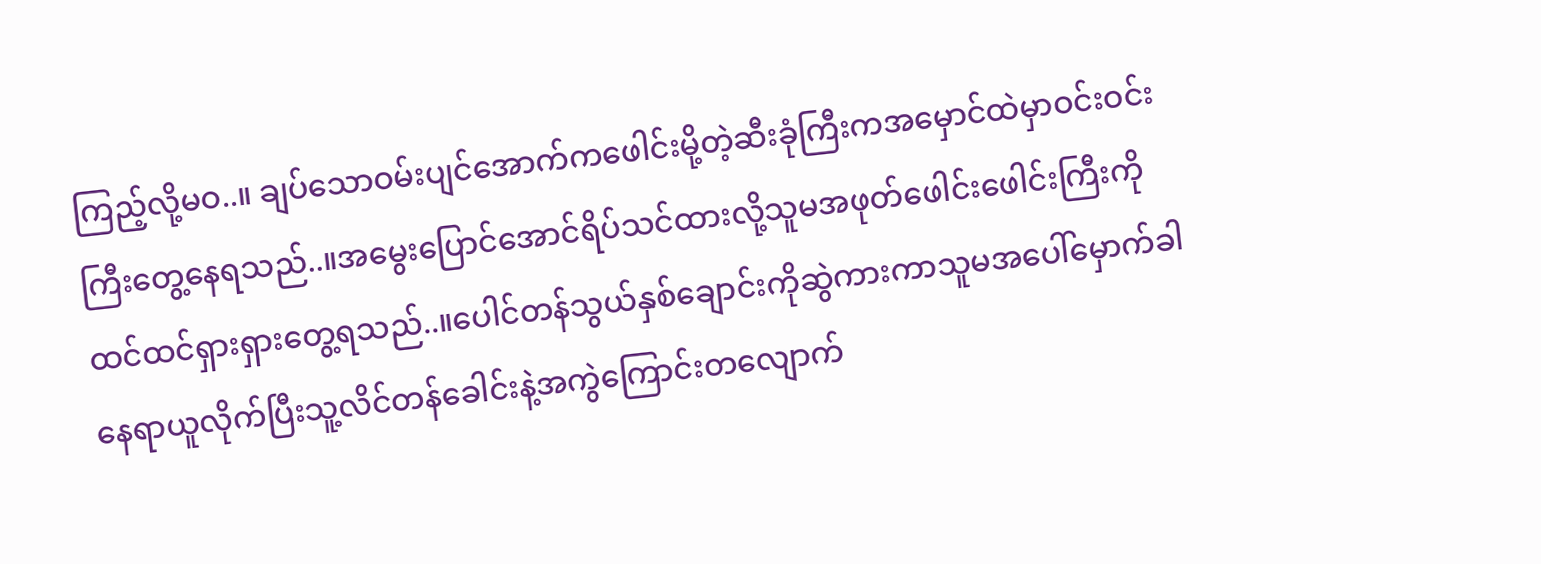ကြည့်လို့မဝ..။ ချပ်သောဝမ်းပျင်အောက်ကဖေါင်းမို့တဲ့ဆီးခုံကြီးကအမှောင်ထဲမှာဝင်းဝင်းကြီးတွေ့နေရသည်..။အမွေးပြောင်အောင်ရိပ်သင်ထားလို့သူမအဖုတ်ဖေါင်းဖေါင်းကြီးကိုထင်ထင်ရှားရှားတွေ့ရသည်..။ပေါင်တန်သွယ်နှစ်ချောင်းကိုဆွဲကားကာသူမအပေါ်မှောက်ခါနေရာယူလိုက်ပြီးသူ့လိင်တန်ခေါင်းနဲ့အကွဲကြောင်းတလျောက်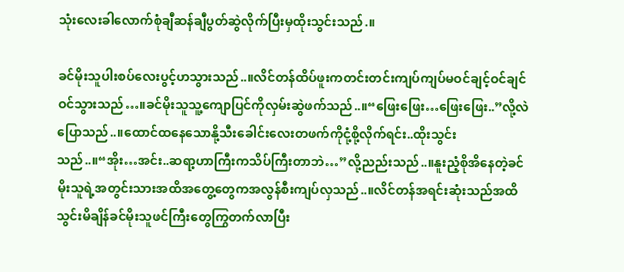သုံးလေးခါလောက်စုံချီဆန်ချီပွတ်ဆွဲလိုက်ပြီးမှထိုးသွင်းသည်.။

ခင်မိုးသူပါးစပ်လေးပွင့်ဟသွားသည်..။လိင်တန်ထိပ်ဖူးကတင်းတင်းကျပ်ကျပ်မဝင်ချင့်ဝင်ချင်ဝင်သွားသည်…။ခင်မိုးသူသူ့ကျောပြင်ကိုလှမ်းဆွဲဖက်သည်..။“ဖြေးဖြေး…ဖြေးဖြေး..”လို့လဲပြောသည်..။ထောင်ထနေသောနို့သီးခေါင်းလေးတဖက်ကိုငုံ့စို့လိုက်ရင်း..ထိုးသွင်းသည်..။“အိုး…အင်း..ဆရာ့ဟာကြီးကသိပ်ကြီးတာဘဲ…”လို့ညည်းသည်..။နူးညံ့စိုအိနေတဲ့ခင်မိုးသူရဲ့အတွင်းသားအထိအတွေ့တွေကအလွန်စီးကျပ်လှသည်..။လိင်တန်အရင်းဆုံးသည်အထိသွင်းမိချိန်ခင်မိုးသူဖင်ကြီးတွေကြွတက်လာပြီး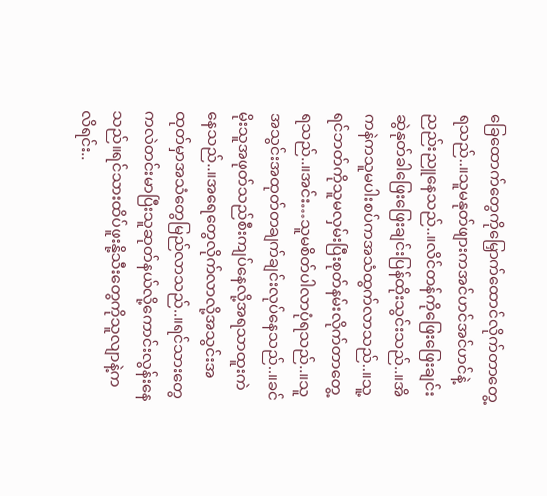ခြေထောက်တွေကိုမြှောက်ထောင်လိုက်တာတွေ့ရသည်..။သူမနုတ်ဖျားကအင်ဟင်အင်ဟင်နဲ့ညည်းညူနေသည်..။လိင်တန်ကိုဖြေးဖြေးချင်းဆွဲနုတ်ခါဖြေးဖြေးချင်းပြန်ထိုးသွင်းသည်..။အိကနဲကသူမပါးစပ်ကအသံထွက်လာသည်..။သူ့ရင်ဘတ်ကိုသူမလှမ်းပြီးစုတ်နမ်းလိုက်တာတွေ့ရသည်..။အင်း…သူမစိတ်ပါလာပုံရသည်..။သူအသွင်းအထုတ်တချက်ချင်းလုပ်နေသည်..။ခင်မိုးသူအဖုတ်သည်စီးကျပ်နေလို့အရသာထူးကဲနေသည်..။အရေတွေလိုက်လာလို့အသွင်းအထုတ်မှာအသံတွေမြည်လာသည်..။ရင်သားတွေကလဲတင်းမာပြီးသူဆုတ်နယ်လို့ကောင်းလွန်းနေသည်။ရင်သားထိပ်ဖူးနို့သီးတွေကိုသူလျာနဲ့ကလိရင်း..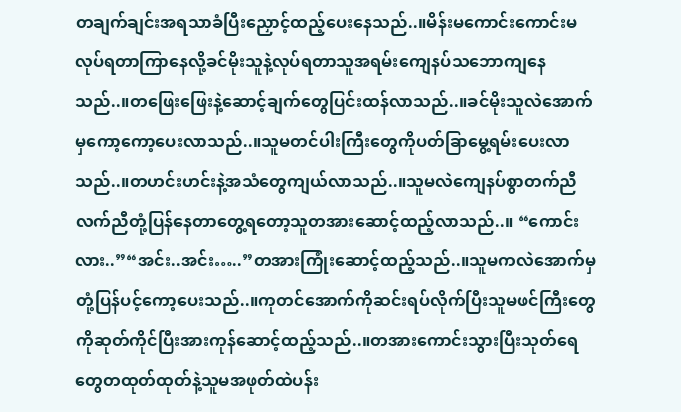တချက်ချင်းအရသာခံပြီးညှောင့်ထည့်ပေးနေသည်..။မိန်းမကောင်းကောင်းမလုပ်ရတာကြာနေလို့ခင်မိုးသူနဲ့လုပ်ရတာသူအရမ်းကျေနပ်သဘောကျနေသည်..။တဖြေးဖြေးနဲ့ဆောင့်ချက်တွေပြင်းထန်လာသည်..။ခင်မိုးသူလဲအောက်မှကော့ကော့ပေးလာသည်..။သူမတင်ပါးကြီးတွေကိုပတ်ခြာမွေ့ရမ်းပေးလာသည်..။တဟင်းဟင်းနဲ့အသံတွေကျယ်လာသည်..။သူမလဲကျေနပ်စွာတက်ညီလက်ညီတုံ့ပြန်နေတာတွေ့ရတော့သူတအားဆောင့်ထည့်လာသည်..။ “ကောင်းလား..”“အင်း..အင်း…..”တအားကြုံးဆောင့်ထည့်သည်..။သူမကလဲအောက်မှတုံ့ပြန်ပင့်ကော့ပေးသည်..။ကုတင်အောက်ကိုဆင်းရပ်လိုက်ပြီးသူမဖင်ကြီးတွေကိုဆုတ်ကိုင်ပြီးအားကုန်ဆောင့်ထည့်သည်..။တအားကောင်းသွားပြီးသုတ်ရေတွေတထုတ်ထုတ်နဲ့သူမအဖုတ်ထဲပန်း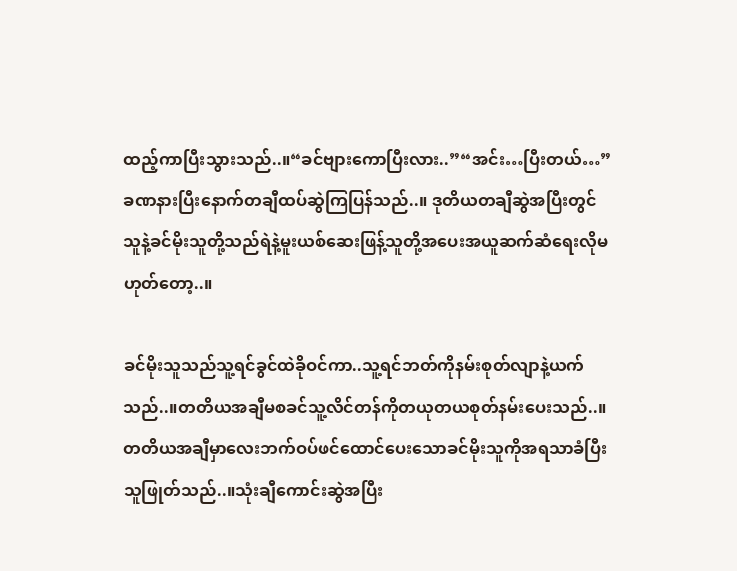ထည့်ကာပြီးသွားသည်..။“ခင်ဗျားကောပြီးလား..”“အင်း…ပြီးတယ်…”ခဏနားပြီးနောက်တချီထပ်ဆွဲကြပြန်သည်..။ ဒုတိယတချီဆွဲအပြီးတွင်သူနဲ့ခင်မိုးသူတို့သည်ရဲနဲ့မူးယစ်ဆေးဖြန့်သူတို့အပေးအယူဆက်ဆံရေးလိုမဟုတ်တော့..။

ခင်မိုးသူသည်သူ့ရင်ခွင်ထဲခိုဝင်ကာ..သူ့ရင်ဘတ်ကိုနမ်းစုတ်လျာနဲ့ယက်သည်..။တတိယအချီမစခင်သူ့လိင်တန်ကိုတယုတယစုတ်နမ်းပေးသည်..။တတိယအချီမှာလေးဘက်ဝပ်ဖင်ထောင်ပေးသောခင်မိုးသူကိုအရသာခံပြီးသူဖြုတ်သည်..။သုံးချီကောင်းဆွဲအပြီး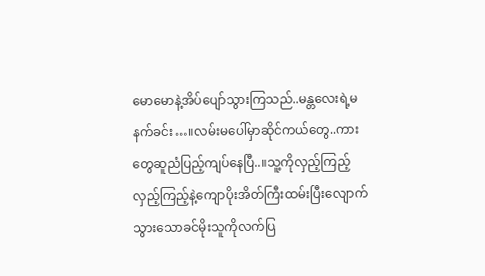မောမောနဲ့အိပ်ပျော်သွားကြသည်..မန္တလေးရဲ့မနက်ခင်း…။လမ်းမပေါ်မှာဆိုင်ကယ်တွေ..ကားတွေဆူညံပြည့်ကျပ်နေပြီ..။သူ့ကိုလှည့်ကြည့်လှည့်ကြည့်နဲ့ကျောပိုးအိတ်ကြီးထမ်းပြီးလျောက်သွားသောခင်မိုးသူကိုလက်ပြ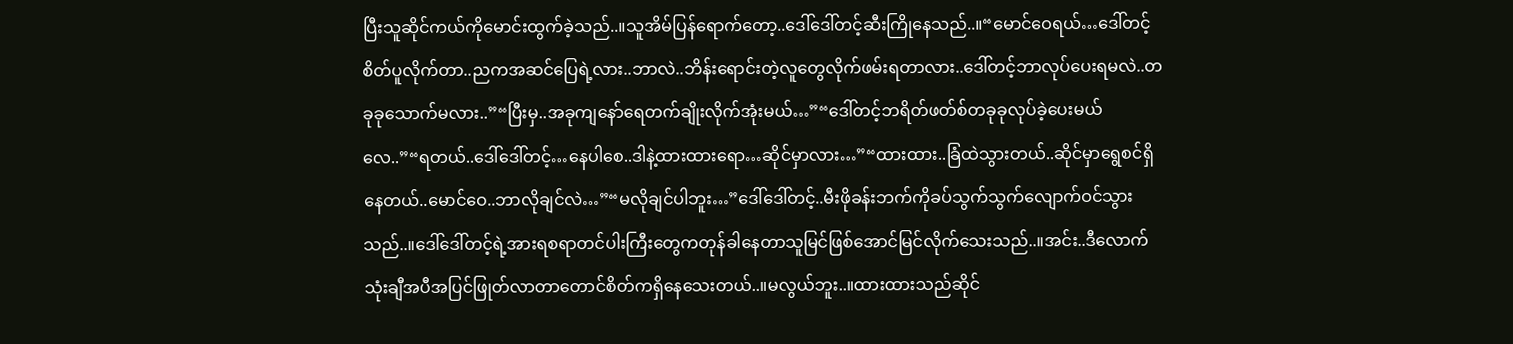ပြီးသူဆိုင်ကယ်ကိုမောင်းထွက်ခဲ့သည်..။သူအိမ်ပြန်ရောက်တော့..ဒေါ်ဒေါ်တင့်ဆီးကြိုနေသည်..။“မောင်ဝေရယ်…ဒေါ်တင့်စိတ်ပူလိုက်တာ..ညကအဆင်ပြေရဲ့လား..ဘာလဲ..ဘိန်းရောင်းတဲ့လူတွေလိုက်ဖမ်းရတာလား..ဒေါ်တင့်ဘာလုပ်ပေးရမလဲ..တခုခုသောက်မလား..”“ပြီးမှ..အခုကျနော်ရေတက်ချိုးလိုက်အုံးမယ်…”“ဒေါ်တင့်ဘရိတ်ဖတ်စ်တခုခုလုပ်ခဲ့ပေးမယ်လေ..”“ရတယ်..ဒေါ်ဒေါ်တင့်…နေပါစေ..ဒါနဲ့ထားထားရော…ဆိုင်မှာလား…”“ထားထား..ခြံထဲသွားတယ်..ဆိုင်မှာရွေစင်ရှိနေတယ်..မောင်ဝေ..ဘာလိုချင်လဲ…”“မလိုချင်ပါဘူး…”ဒေါ်ဒေါ်တင့်..မီးဖိုခန်းဘက်ကိုခပ်သွက်သွက်လျောက်ဝင်သွားသည်..။ဒေါ်ဒေါ်တင့်ရဲ့အားရစရာတင်ပါးကြီးတွေကတုန်ခါနေတာသူမြင်ဖြစ်အောင်မြင်လိုက်သေးသည်..။အင်း..ဒီလောက်သုံးချီအပီအပြင်ဖြုတ်လာတာတောင်စိတ်ကရှိနေသေးတယ်..။မလွယ်ဘူး..။ထားထားသည်ဆိုင်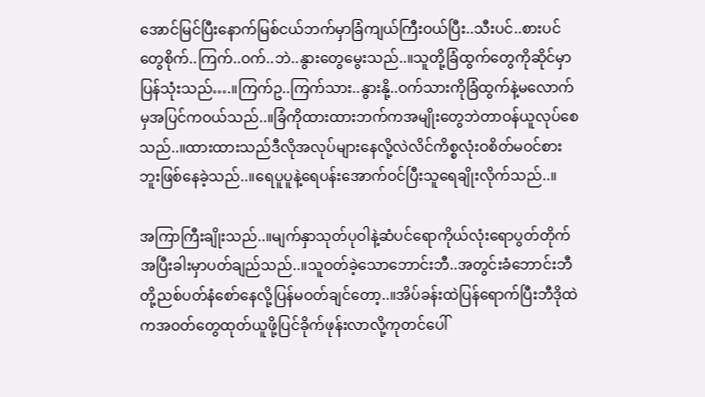အောင်မြင်ပြီးနောက်မြစ်ငယ်ဘက်မှာခြံကျယ်ကြီးဝယ်ပြီး..သီးပင်..စားပင်တွေစိုက်..ကြက်..ဝက်..ဘဲ..နွားတွေမွေးသည်..။သူတို့ခြံထွက်တွေကိုဆိုင်မှာပြန်သုံးသည်….။ကြက်ဥ..ကြက်သား..နွားနို့..ဝက်သားကိုခြံထွက်နဲ့မလောက်မှအပြင်ကဝယ်သည်..။ခြံကိုထားထားဘက်ကအမျိုးတွေဘဲတာဝန်ယူလုပ်စေသည်..။ထားထားသည်ဒီလိုအလုပ်များနေလို့လဲလိင်ကိစ္စလုံးဝစိတ်မဝင်စားဘူးဖြစ်နေခဲ့သည်..။ရေပူပူနဲ့ရေပန်းအောက်ဝင်ပြီးသူရေချိုးလိုက်သည်..။

အကြာကြီးချိုးသည်..။မျက်နှာသုတ်ပုဝါနဲ့ဆံပင်ရောကိုယ်လုံးရောပွတ်တိုက်အပြီးခါးမှာပတ်ချည်သည်..။သူဝတ်ခဲ့သောဘောင်းဘီ..အတွင်းခံဘောင်းဘီတို့ညစ်ပတ်နံစော်နေလို့ပြန်မဝတ်ချင်တော့..။အိပ်ခန်းထဲပြန်ရောက်ပြီးဘီဒိုထဲကအဝတ်တွေထုတ်ယူဖို့ပြင်ခိုက်ဖုန်းလာလို့ကုတင်ပေါ်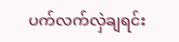ပက်လက်လှဲချရင်း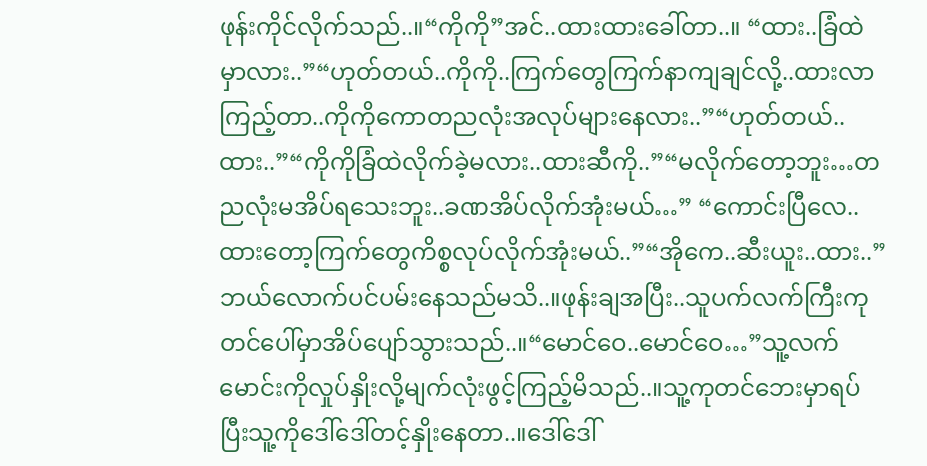ဖုန်းကိုင်လိုက်သည်..။“ကိုကို”အင်..ထားထားခေါ်တာ..။ “ထား..ခြံထဲမှာလား..”“ဟုတ်တယ်..ကိုကို..ကြက်တွေကြက်နာကျချင်လို့..ထားလာကြည့်တာ..ကိုကိုကောတညလုံးအလုပ်များနေလား..”“ဟုတ်တယ်..ထား..”“ကိုကိုခြံထဲလိုက်ခဲ့မလား..ထားဆီကို..”“မလိုက်တော့ဘူး…တညလုံးမအိပ်ရသေးဘူး..ခဏအိပ်လိုက်အုံးမယ်…” “ကောင်းပြီလေ..ထားတော့ကြက်တွေကိစ္စလုပ်လိုက်အုံးမယ်..”“အိုကေ..ဆီးယူး..ထား..”ဘယ်လောက်ပင်ပမ်းနေသည်မသိ..။ဖုန်းချအပြီး..သူပက်လက်ကြီးကုတင်ပေါ်မှာအိပ်ပျော်သွားသည်..။“မောင်ဝေ..မောင်ဝေ…”သူ့လက်မောင်းကိုလှုပ်နှိုးလို့မျက်လုံးဖွင့်ကြည့်မိသည်..။သူ့ကုတင်ဘေးမှာရပ်ပြီးသူ့ကိုဒေါ်ဒေါ်တင့်နှိုးနေတာ..။ဒေါ်ဒေါ်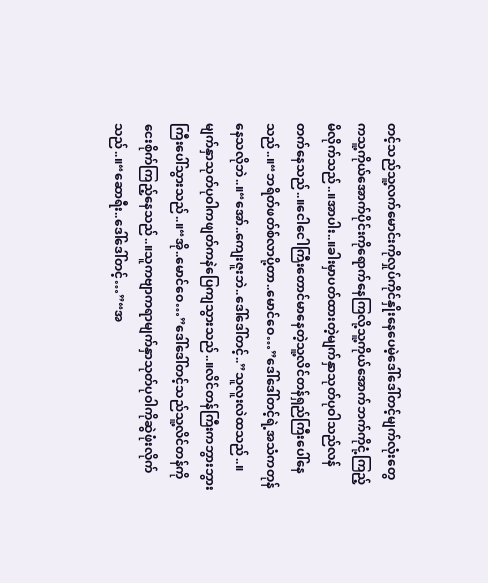တင့်သည်သူ့လက်မောင်းကိုလှုပ်ကိုင်နှိုးနေပေမဲ့ဒေါ်ဒေါ်တင့်မျက်လုံးတွေကသူ့ကိုယ်အောက်ပိုင်းကိုရောက်နေကြလို့သူ့ကိုယ်အောက်ဘက်ကိုငုံ့ကြည့်မိလိုက်သည်..။အာပါး..။ခါးမှာပတ်ထားတဲ့မျက်နှာသုတ်ပုဝါသည်လန်တက်နေသည်..။ငေါငေါကြီးတောင်မာနေတဲ့သူ့လိင်တန်ရှည်ကြီးပေါ်နေသည်..။“ဘရိတ်ဖတ်စ်လာပို့တာ..မောင်ဝေ…”ဒေါ်ဒေါ်တင့်ရဲ့အသံကတုန်နေသလိုဘဲ..။“အော်..ကျေးဇူးဘဲ..ဒေါ်ဒေါ်တင့်..”သူလူးလဲထသည်..။မျက်နှာသုတ်ပုဝါကဖျတ်ကနဲပြေကျသွားသည်..။လိင်တန်ကြီးကဘွားဘွားကြီးပေါ်သွားသည်..။“အို..မောင်ဝေ…”ဒေါ်ဒေါ်တင့်သည်သူ့လိင်တန်ကိုငေးစိုက်ကြည့်နေသည်..။သူကဗျာကရာမျက်နှာသုတ်ပုဝါကိုဆွဲဖုံးလိုက်သည်..။“ဆောရီး..ဒေါ်ဒေါ်တင့်…”“အ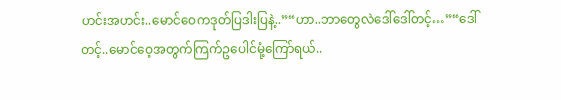ဟင်းအဟင်း..မောင်ဝေကဒုတ်ပြဒါးပြနဲ့..”“ဟာ..ဘာတွေလဲဒေါ်ဒေါ်တင့်…”“ဒေါ်တင့်..မောင်ဝေ့အတွက်ကြက်ဥပေါင်မုံ့ကြော်ရယ်..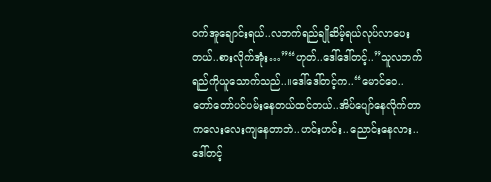ဝက်အူချောင်းရယ်..လဘက်ရည်ချိုဆိမ့်ရယ်လုပ်လာပေးတယ်..စားလိုက်အုံး…”“ဟုတ်..ဒေါ်ဒေါ်တင့်..”သူလဘက်ရည်ကိုယူသောက်သည်..။ဒေါ်ဒေါ်တင့်က..“မောင်ဝေ..တော်တော်ပင်ပမ်းနေတယ်ထင်တယ်..အိပ်ပျော်နေလိုက်တာကလေးလေးကျနေတာဘဲ..ဟင်းဟင်း..ညောင်းနေလား..ဒေါ်တင့်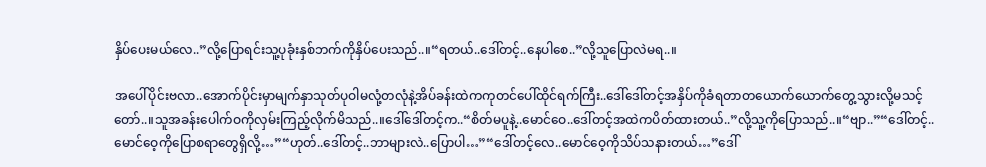နှိပ်ပေးမယ်လေ..”လို့ပြောရင်းသူ့ပုခုံးနှစ်ဘက်ကိုနှိပ်ပေးသည်..။“ရတယ်..ဒေါ်တင့်..နေပါစေ..”လို့သူပြောလဲမရ..။

အပေါ်ပိုင်းဗလာ..အောက်ပိုင်းမှာမျက်နှာသုတ်ပုဝါမလုံ့တလုံနဲ့အိပ်ခန်းထဲကကုတင်ပေါ်ထိုင်ရက်ကြီး..ဒေါ်ဒေါ်တင့်အနှိပ်ကိုခံရတာတယောက်ယောက်တွေ့သွားလို့မသင့်တော်..။သူအခန်းပေါက်ဝကိုလှမ်းကြည့်လိုက်မိသည်..။ဒေါ်ဒေါ်တင့်က..“စိတ်မပူနဲ့..မောင်ဝေ..ဒေါ်တင့်အထဲကပိတ်ထားတယ်..”လို့သူ့ကိုပြောသည်..။“ဗျာ..”“ဒေါ်တင့်..မောင်ဝေ့ကိုပြောစရာတွေရှိလို့…”“ဟုတ်..ဒေါ်တင့်..ဘာများလဲ..ပြောပါ…”“ဒေါ်တင့်လေ..မောင်ဝေ့ကိုသိပ်သနားတယ်…”ဒေါ်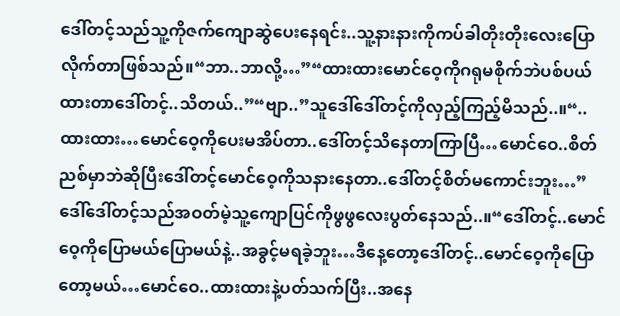ဒေါ်တင့်သည်သူ့ကိုဇက်ကျောဆွဲပေးနေရင်း..သူ့နားနားကိုကပ်ခါတိုးတိုးလေးပြောလိုက်တာဖြစ်သည်။“ဘာ..ဘာလို့…”“ထားထားမောင်ဝေ့ကိုဂရုမစိုက်ဘဲပစ်ပယ်ထားတာဒေါ်တင့်..သိတယ်..”“ဗျာ..”သူဒေါ်ဒေါ်တင့်ကိုလှည့်ကြည့်မိသည်..။“..ထားထား…မောင်ဝေ့ကိုပေးမအိပ်တာ..ဒေါ်တင့်သိနေတာကြာပြီ…မောင်ဝေ..စိတ်ညစ်မှာဘဲဆိုပြီးဒေါ်တင့်မောင်ဝေ့ကိုသနားနေတာ..ဒေါ်တင့်စိတ်မကောင်းဘူး…”ဒေါ်ဒေါ်တင့်သည်အဝတ်မဲ့သူ့ကျောပြင်ကိုဖွဖွလေးပွတ်နေသည်..။“ဒေါ်တင့်..မောင်ဝေ့ကိုပြောမယ်ပြောမယ်နဲ့..အခွင့်မရခဲ့ဘူး…ဒီနေ့တော့ဒေါ်တင့်..မောင်ဝေ့ကိုပြောတော့မယ်…မောင်ဝေ..ထားထားနဲ့ပတ်သက်ပြီး..အနေ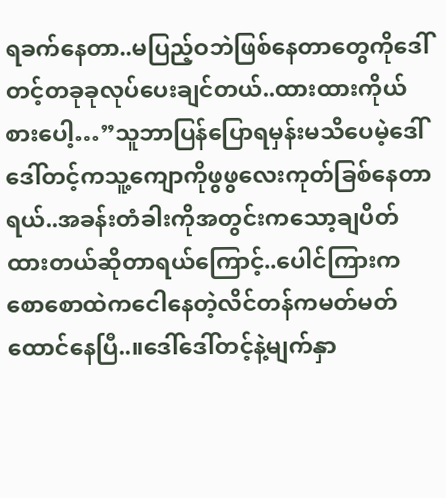ရခက်နေတာ..မပြည့်ဝဘဲဖြစ်နေတာတွေကိုဒေါ်တင့်တခုခုလုပ်ပေးချင်တယ်..ထားထားကိုယ်စားပေါ့…”သူဘာပြန်ပြောရမှန်းမသိပေမဲ့ဒေါ်ဒေါ်တင့်ကသူ့ကျောကိုဖွဖွလေးကုတ်ခြစ်နေတာရယ်..အခန်းတံခါးကိုအတွင်းကသော့ချပိတ်ထားတယ်ဆိုတာရယ်ကြောင့်..ပေါင်ကြားကစောစောထဲကငေါနေတဲ့လိင်တန်ကမတ်မတ်ထောင်နေပြီ..။ဒေါ်ဒေါ်တင့်နဲ့မျက်နှာ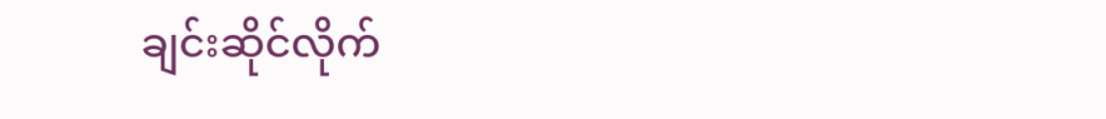ချင်းဆိုင်လိုက်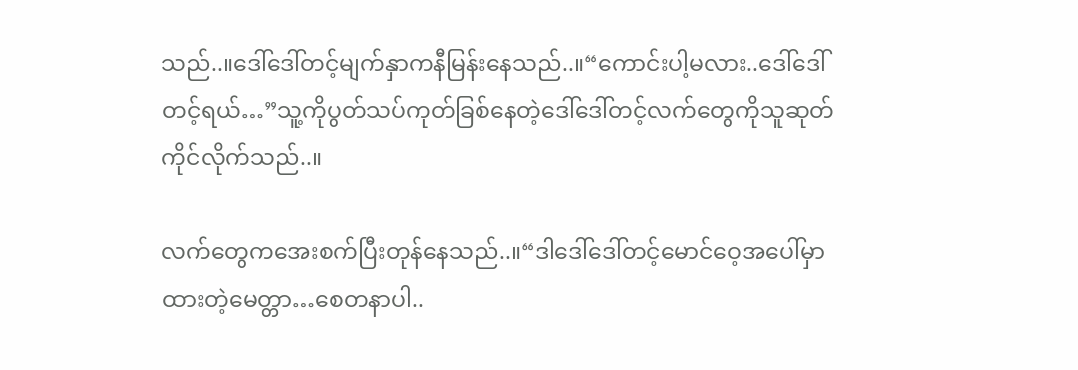သည်..။ဒေါ်ဒေါ်တင့်မျက်နှာကနီမြန်းနေသည်..။“ကောင်းပါ့မလား..ဒေါ်ဒေါ်တင့်ရယ်…”သူ့ကိုပွတ်သပ်ကုတ်ခြစ်နေတဲ့ဒေါ်ဒေါ်တင့်လက်တွေကိုသူဆုတ်ကိုင်လိုက်သည်..။

လက်တွေကအေးစက်ပြီးတုန်နေသည်..။“ဒါဒေါ်ဒေါ်တင့်မောင်ဝေ့အပေါ်မှာထားတဲ့မေတ္တာ…စေတနာပါ..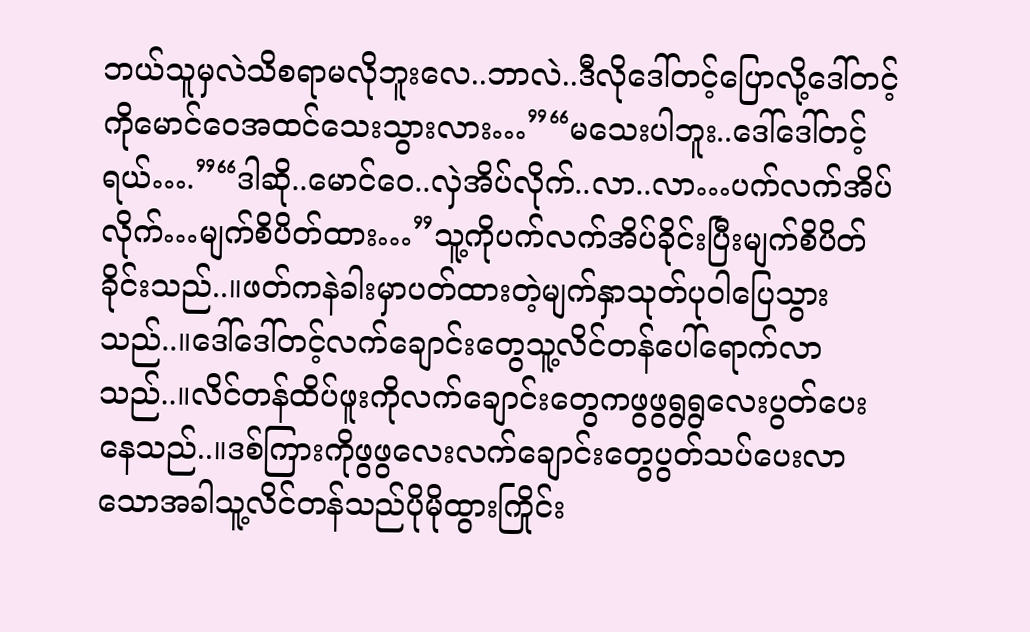ဘယ်သူမှလဲသိစရာမလိုဘူးလေ..ဘာလဲ..ဒီလိုဒေါ်တင့်ပြောလို့ဒေါ်တင့်ကိုမောင်ဝေအထင်သေးသွားလား…”“မသေးပါဘူး..ဒေါ်ဒေါ်တင့်ရယ်….”“ဒါဆို..မောင်ဝေ..လှဲအိပ်လိုက်..လာ..လာ…ပက်လက်အိပ်လိုက်…မျက်စိပိတ်ထား…”သူ့ကိုပက်လက်အိပ်ခိုင်းပြီးမျက်စိပိတ်ခိုင်းသည်..။ဖတ်ကနဲခါးမှာပတ်ထားတဲ့မျက်နှာသုတ်ပုဝါပြေသွားသည်..။ဒေါ်ဒေါ်တင့်လက်ချောင်းတွေသူ့လိင်တန်ပေါ်ရောက်လာသည်..။လိင်တန်ထိပ်ဖူးကိုလက်ချောင်းတွေကဖွဖွရွရွလေးပွတ်ပေးနေသည်..။ဒစ်ကြားကိုဖွဖွလေးလက်ချောင်းတွေပွတ်သပ်ပေးလာသောအခါသူ့လိင်တန်သည်ပိုမိုထွားကြိုင်း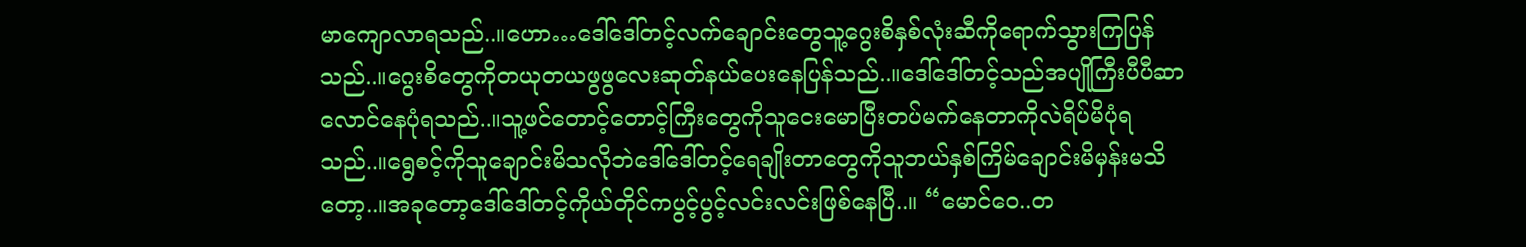မာကျောလာရသည်..။ဟော…ဒေါ်ဒေါ်တင့်လက်ချောင်းတွေသူ့ဂွေးစိနှစ်လုံးဆီကိုရောက်သွားကြပြန်သည်..။ဂွေးစိတွေကိုတယုတယဖွဖွလေးဆုတ်နယ်ပေးနေပြန်သည်..။ဒေါ်ဒေါ်တင့်သည်အပျိုကြီးပီပီဆာလောင်နေပုံရသည်..။သူ့ဖင်တောင့်တောင့်ကြီးတွေကိုသူငေးမောပြီးတပ်မက်နေတာကိုလဲရိပ်မိပုံရသည်..။ရွေစင့်ကိုသူချောင်းမိသလိုဘဲဒေါ်ဒေါ်တင့်ရေချိုးတာတွေကိုသူဘယ်နှစ်ကြိမ်ချောင်းမိမှန်းမသိတော့..။အခုတော့ဒေါ်ဒေါ်တင့်ကိုယ်တိုင်ကပွင့်ပွင့်လင်းလင်းဖြစ်နေပြီ..။ “မောင်ဝေ..တ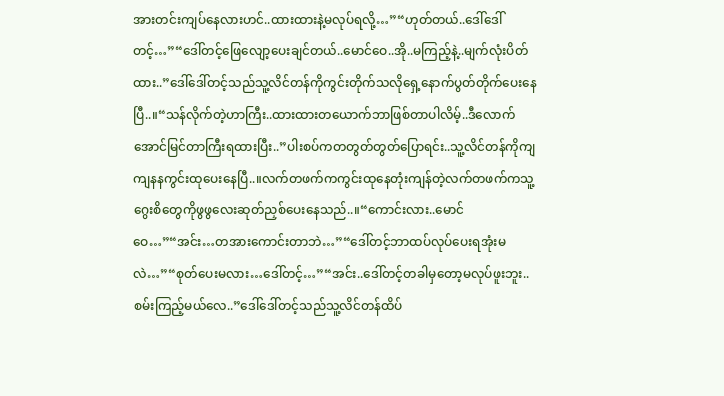အားတင်းကျပ်နေလားဟင်..ထားထားနဲ့မလုပ်ရလို့…”“ဟုတ်တယ်..ဒေါ်ဒေါ်တင့်…”“ဒေါ်တင့်ဖြေလျော့ပေးချင်တယ်..မောင်ဝေ..အို..မကြည့်နဲ့..မျက်လုံးပိတ်ထား..”ဒေါ်ဒေါ်တင့်သည်သူ့လိင်တန်ကိုကွင်းတိုက်သလိုရှေ့နောက်ပွတ်တိုက်ပေးနေပြီ..။“သန်လိုက်တဲ့ဟာကြီး..ထားထားတယောက်ဘာဖြစ်တာပါလိမ့်..ဒီလောက်အောင်မြင်တာကြီးရထားပြီး..”ပါးစပ်ကတတွတ်တွတ်ပြောရင်း..သူ့လိင်တန်ကိုကျကျနနကွင်းထုပေးနေပြီ..။လက်တဖက်ကကွင်းထုနေတုံးကျန်တဲ့လက်တဖက်ကသူ့ဂွေးစိတွေကိုဖွဖွလေးဆုတ်ညှစ်ပေးနေသည်..။“ကောင်းလား..မောင်ဝေ…”“အင်း…တအားကောင်းတာဘဲ…”“ဒေါ်တင့်ဘာထပ်လုပ်ပေးရအုံးမလဲ…”“စုတ်ပေးမလား…ဒေါ်တင့်…”“အင်း..ဒေါ်တင့်တခါမှတော့မလုပ်ဖူးဘူး..စမ်းကြည့်မယ်လေ..”ဒေါ်ဒေါ်တင့်သည်သူ့လိင်တန်ထိပ်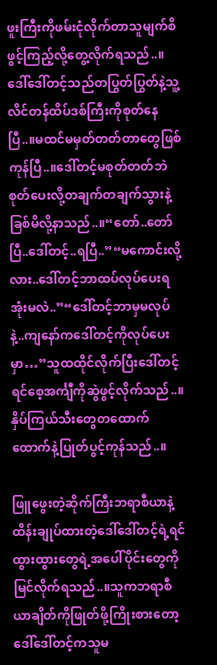ဖူးကြီးကိုဖမ်းငုံလိုက်တာသူမျက်စိဖွင့်ကြည့်လို့တွေ့လိုက်ရသည်..။ဒေါ်ဒေါ်တင့်သည်တပြွတ်ပြွတ်နဲ့သူ့လိင်တန်ထိပ်ဒစ်ကြီးကိုစုတ်နေပြီ..။မထင်မမှတ်တတ်တာတွေဖြစ်ကုန်ပြီ..။ဒေါ်တင့်မစုတ်တတ်ဘဲစုတ်ပေးလို့တချက်တချက်သွားနဲ့ခြစ်မိလို့နာသည်..။“တော်..တော်ပြီ..ဒေါ်တင့်..ရပြီ..”“မကောင်းလို့လား..ဒေါ်တင့်ဘာထပ်လုပ်ပေးရအုံးမလဲ..”“ဒေါ်တင့်ဘာမှမလုပ်နဲ့..ကျနော်ကဒေါ်တင့်ကိုလုပ်ပေးမှာ…”သူထထိုင်လိုက်ပြီးဒေါ်တင့်ရင်စေ့အင်္ကျီကိုဆွဲဖွင့်လိုက်သည်..။နှိပ်ကြယ်သီးတွေတထောက်ထောက်နဲ့ပြုတ်ပွင့်ကုန်သည်..။

ဖြူဖွေးတဲ့ဆိုက်ကြီးဘရာစီယာနဲ့ထိန်းချုပ်ထားတဲ့ဒေါ်ဒေါ်တင့်ရဲ့ရင်ထွားထွားတွေရဲ့အပေါ်ပိုင်းတွေကိုမြင်လိုက်ရသည်..။သူကဘရာစီယာချိတ်ကိုဖြုတ်ဖို့ကြိုးစားတော့ဒေါ်ဒေါ်တင့်ကသူမ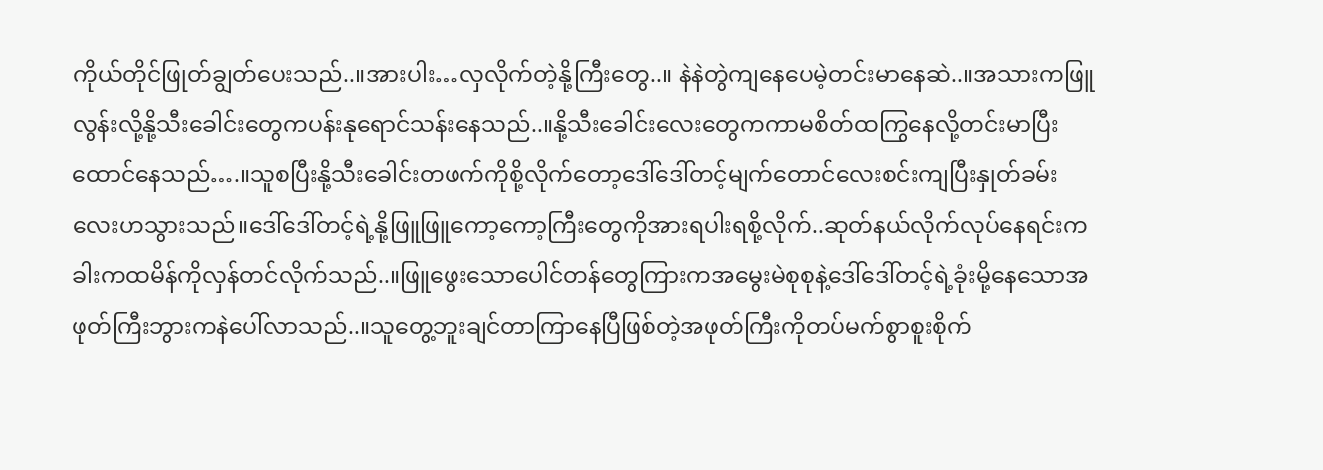ကိုယ်တိုင်ဖြုတ်ချွတ်ပေးသည်..။အားပါး…လှလိုက်တဲ့နို့ကြီးတွေ..။ နဲနဲတွဲကျနေပေမဲ့တင်းမာနေဆဲ..။အသားကဖြူလွန်းလို့နို့သီးခေါင်းတွေကပန်းနုရောင်သန်းနေသည်..။နို့သီးခေါင်းလေးတွေကကာမစိတ်ထကြွနေလို့တင်းမာပြီးထောင်နေသည်….။သူစပြီးနို့သီးခေါင်းတဖက်ကိုစို့လိုက်တော့ဒေါ်ဒေါ်တင့်မျက်တောင်လေးစင်းကျပြီးနှုတ်ခမ်းလေးဟသွားသည်။ဒေါ်ဒေါ်တင့်ရဲ့နို့ဖြူဖြူကော့ကော့ကြီးတွေကိုအားရပါးရစို့လိုက်..ဆုတ်နယ်လိုက်လုပ်နေရင်းကခါးကထမိန်ကိုလှန်တင်လိုက်သည်..။ဖြူဖွေးသောပေါင်တန်တွေကြားကအမွေးမဲစုစုနဲ့ဒေါ်ဒေါ်တင့်ရဲ့ခုံးမို့နေသောအဖုတ်ကြီးဘွားကနဲပေါ်လာသည်..။သူတွေ့ဘူးချင်တာကြာနေပြီဖြစ်တဲ့အဖုတ်ကြီးကိုတပ်မက်စွာစူးစိုက်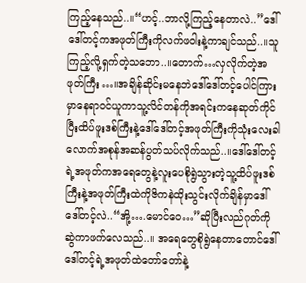ကြည့်နေသည်..။“ဟင့်..ဘာလို့ကြည့်နေတာလဲ..”ဒေါ်ဒေါ်တင့်ကအဖုတ်ကြီးကိုလက်ဖဝါးနဲ့ကာချင်သည်..။သူကြည့်လို့ရှက်တဲ့သဘော..။တောက်…လှလိုက်တဲ့အဖုတ်ကြီး…။အချိန်ဆိုင်းမနေဘဲဒေါ်ဒေါ်တင့်ပေါင်ကြားမှာနေရာဝင်ယူကာသူ့လိင်တန်ကိုအရင်းကနေဆုတ်ကိုင်ပြီးထိပ်ဖူးဒစ်ကြီးနဲ့ဒေါ်ဒေါ်တင့်အဖုတ်ကြီးကိုသုံးလေးခါလောက်အစုန်အဆန်ပွတ်သပ်လိုက်သည်..။ဒေါ်ဒေါ်တင့်ရဲ့အဖုတ်ကအရေတွေနဲ့လူးပေစိုရွဲသွားတဲ့သူ့ထိပ်ဖူးဒစ်ကြီးနဲ့အဖုတ်ကြီးထဲကိုဇိကနဲထိုးသွင်းလိုက်ချိန်မှာဒေါ်ဒေါ်တင့်လဲ..“အို့….မောင်ဝေ…”ဆိုပြီးလည်ဂုတ်ကိုဆွဲကာဖက်လေသည်..။ အရေတွေစိုရွဲနေတာတောင်ဒေါ်ဒေါ်တင့်ရဲ့အဖုတ်ထဲတော်တော်နဲ့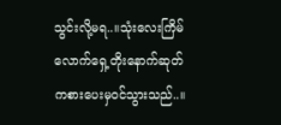သွင်းလို့မရ..။သုံးလေးကြိမ်လောက်ရှေ့တိုးနောက်ဆုတ်ကစားပေးမှဝင်သွားသည်..။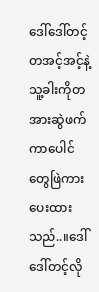ဒေါ်ဒေါ်တင့်တအင့်အင့်နဲ့သူ့ခါးကိုတအားဆွဲဖက်ကာပေါင်တွေဖြဲကားပေးထားသည်..။ဒေါ်ဒေါ်တင့်လို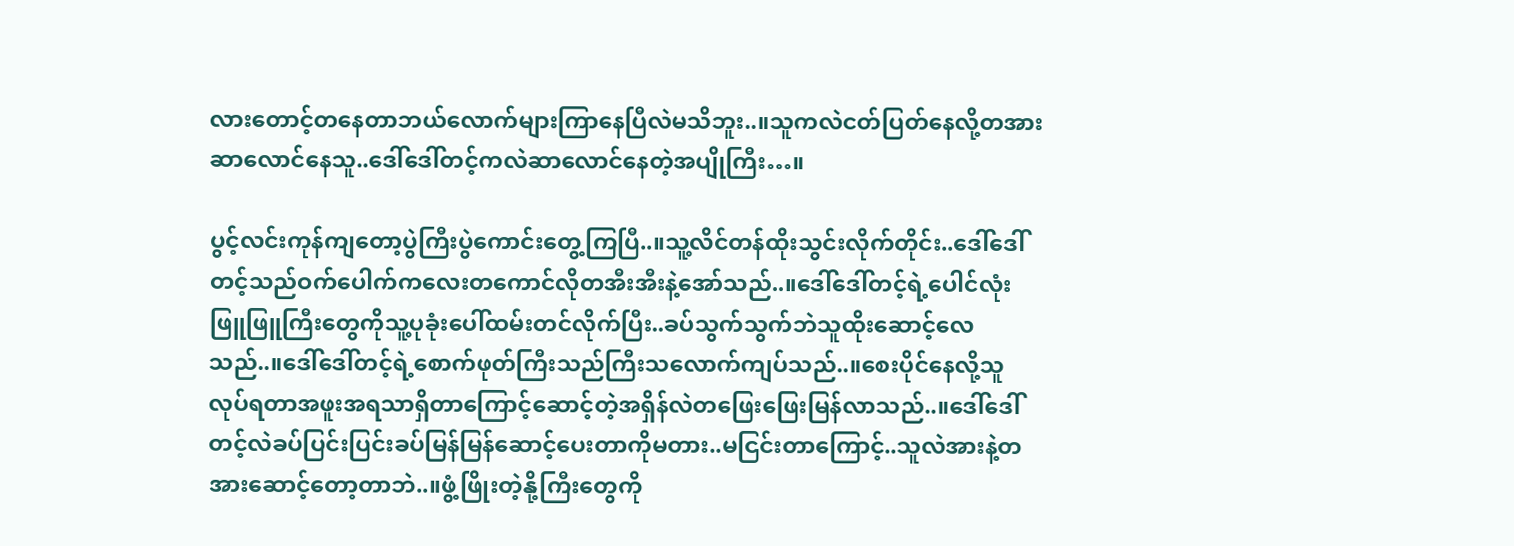လားတောင့်တနေတာဘယ်လောက်များကြာနေပြီလဲမသိဘူး..။သူကလဲငတ်ပြတ်နေလို့တအားဆာလောင်နေသူ..ဒေါ်ဒေါ်တင့်ကလဲဆာလောင်နေတဲ့အပျိုကြီး…။

ပွင့်လင်းကုန်ကျတော့ပွဲကြီးပွဲကောင်းတွေ့ကြပြီ..။သူ့လိင်တန်ထိုးသွင်းလိုက်တိုင်း..ဒေါ်ဒေါ်တင့်သည်ဝက်ပေါက်ကလေးတကောင်လိုတအီးအီးနဲ့အော်သည်..။ဒေါ်ဒေါ်တင့်ရဲ့ပေါင်လုံးဖြူဖြူကြီးတွေကိုသူ့ပုခုံးပေါ်ထမ်းတင်လိုက်ပြီး..ခပ်သွက်သွက်ဘဲသူထိုးဆောင့်လေသည်..။ဒေါ်ဒေါ်တင့်ရဲ့စောက်ဖုတ်ကြီးသည်ကြီးသလောက်ကျပ်သည်..။စေးပိုင်နေလို့သူလုပ်ရတာအဖူးအရသာရှိတာကြောင့်ဆောင့်တဲ့အရှိန်လဲတဖြေးဖြေးမြန်လာသည်..။ဒေါ်ဒေါ်တင့်လဲခပ်ပြင်းပြင်းခပ်မြန်မြန်ဆောင့်ပေးတာကိုမတား..မငြင်းတာကြောင့်..သူလဲအားနဲ့တအားဆောင့်တော့တာဘဲ..။ဖွံ့ဖြိုးတဲ့နို့ကြီးတွေကို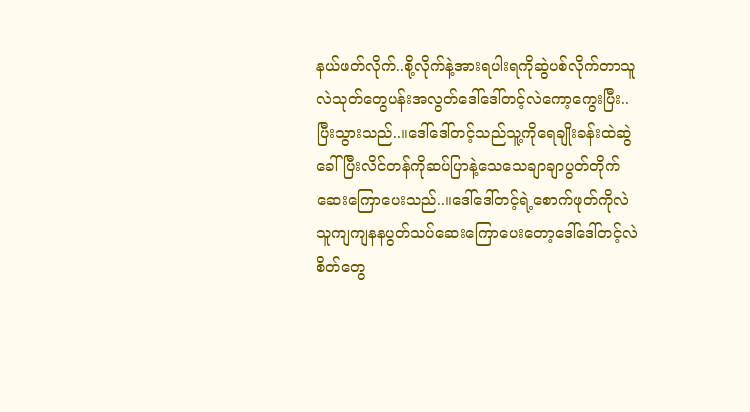နယ်ဖတ်လိုက်..စို့လိုက်နဲ့အားရပါးရကိုဆွဲပစ်လိုက်တာသူလဲသုတ်တွေပန်းအလွတ်ဒေါ်ဒေါ်တင့်လဲကော့ကွေးပြီး..ပြီးသွားသည်..။ဒေါ်ဒေါ်တင့်သည်သူ့ကိုရေချိုးခန်းထဲဆွဲခေါ်ပြီးလိင်တန်ကိုဆပ်ပြာနဲ့သေသေချာချာပွတ်တိုက်ဆေးကြောပေးသည်..။ဒေါ်ဒေါ်တင့်ရဲ့စောက်ဖုတ်ကိုလဲသူကျကျနနပွတ်သပ်ဆေးကြောပေးတော့ဒေါ်ဒေါ်တင့်လဲစိတ်တွေ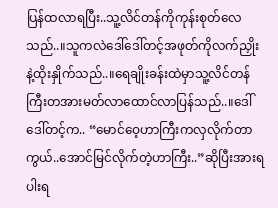ပြန်ထလာရပြီး..သူ့လိင်တန်ကိုကုန်းစုတ်လေသည်..။သူကလဲဒေါ်ဒေါ်တင့်အဖုတ်ကိုလက်ညှိုးနဲ့ထိုးနှိုက်သည်..။ရေချိုးခန်းထဲမှာသူ့လိင်တန်ကြီးတအားမတ်လာထောင်လာပြန်သည်..။ဒေါ်ဒေါ်တင့်က.. “မောင်ဝေ့ဟာကြီးကလှလိုက်တာကွယ်..အောင်မြင်လိုက်တဲ့ဟာကြီး..”ဆိုပြီးအားရပါးရ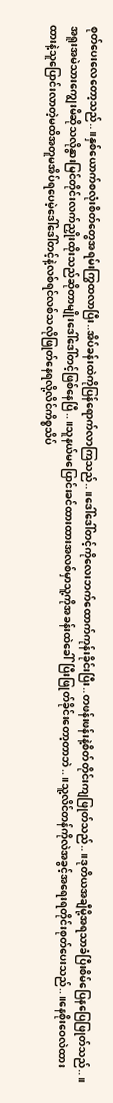စုတ်ပေးလေတော့သည်..။နှစ်ယောက်စလုံးစိတ်တွေအရမ်းကြွထလာပြီး..အိပ်ခန်းထဲကိုပြန်ရောက်လာကြသည်..။ဒေါ်ဒေါ်တင့်ကိုလေးဘက်ထောက်ကုန်းခိုင်းပြီး..တဖန်းဖန်းနဲ့စိတ်တိုင်းကျဖြုတ်သည်..။ဒုတိယအချီမို့အရသာခံပြီးစိမ်ပြေနပြေဖြုတ်သည်..။အရူးအမဲသားကျွေးမိဆိုသလိုနွားမြင်တိုင်းလက်ညှိုးထိုးသည်ဆိုတာမျိုးဒေါ်ဒေါ်တင့်ဖြစ်နေပြီ..။သူနယ်မပြောင်းခင်ထားထားအလစ်မှာသူ့ကိုအခန်းထဲခေါ်ပြီးဖြုတ်ခိုင်းတော့တာဘဲ..။သူ့လိင်တန်ကိုလဲအခွင့်အရေးရတိုင်းစုတ်ပေးသည်..။နေစိုးဝေလဲထားထားနဲ့သူပြောင်းလာတဲ့မထိအတူမအိပ်ရပေမဲ့ဒေါ်ဒေါ်တင့်နဲ့လစ်ရင်လစ်သလိုဖြုတ်နေရလို့လိင်ကိစ္စသိပ်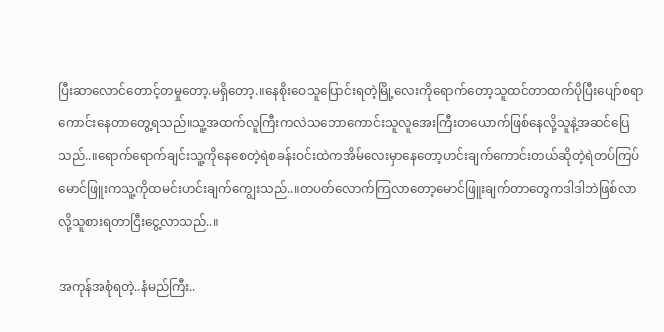ပြီးဆာလောင်တောင့်တမှုတော့.မရှိတော့.။နေစိုးဝေသူပြောင်းရတဲ့မြို့လေးကိုရောက်တော့သူထင်တာထက်ပိုပြီးပျော်စရာကောင်းနေတာတွေ့ရသည်။သူ့အထက်လူကြီးကလဲသဘောကောင်းသူလူအေးကြီးတယောက်ဖြစ်နေလို့သူနဲ့အဆင်ပြေသည်..။ရောက်ရောက်ချင်းသူ့ကိုနေစေတဲ့ရဲစခန်းဝင်းထဲကအိမ်လေးမှာနေတော့ဟင်းချက်ကောင်းတယ်ဆိုတဲ့ရဲတပ်ကြပ်မောင်ဖြူးကသူ့ကိုထမင်းဟင်းချက်ကျွေးသည်..။တပတ်လောက်ကြလာတော့မောင်ဖြူးချက်တာတွေကဒါဒါဘဲဖြစ်လာလို့သူစားရတာငြီးငွေ့လာသည်..။

အကုန်အစုံရတဲ့..နံမည်ကြီး..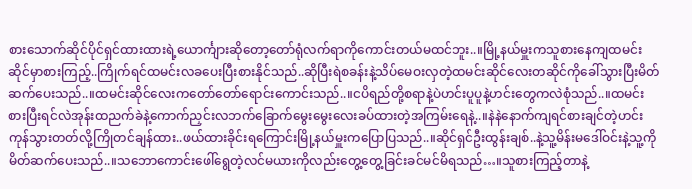စားသောက်ဆိုင်ပိုင်ရှင်ထားထားရဲ့ယောင်္ကျားဆိုတော့တော်ရုံလက်ရာကိုကောင်းတယ်မထင်ဘူး..။မြို့နယ်မှူးကသူစားနေကျထမင်းဆိုင်မှာစားကြည့်..ကြိုက်ရင်ထမင်းလခပေးပြီးစားနိုင်သည်..ဆိုပြီးရဲစခန်းနဲ့သိပ်မေဝးလှတဲ့ထမင်းဆိုင်လေးတဆိုင်ကိုခေါ်သွားပြီးမိတ်ဆက်ပေးသည်..။ထမင်းဆိုင်လေးကတော်တော်ရောင်းကောင်းသည်..။ငပိရည်တို့စရာနဲ့ပဲဟင်းပူပူနဲ့ဟင်းတွေကလဲစုံသည်..။ထမင်းစားပြီးရင်လဲအုန်းထညက်ခဲနဲ့ကောက်ညှင်းလဘက်ခြောက်မွေးမွေးလေးခပ်ထားတဲ့အကြမ်းရေနဲ့..။နဲနဲနောက်ကျရင်စားချင်တဲ့ဟင်းကုန်သွားတတ်လို့ကြိုတင်ချန်ထား..ဖယ်ထားခိုင်းရကြောင်းမြို့နယ်မှူးကပြောပြသည်..။ဆိုင်ရှင်ဦးထွန်းချစ်..နဲ့သူ့မိန်းမဒေါ်ဝင်းနဲ့သူ့ကိုမိတ်ဆက်ပေးသည်..။သဘောကောင်းဖေါ်ရွေတဲ့လင်မယားကိုလည်းတွေ့တွေ့ခြင်းခင်မင်မိရသည်…။သူစားကြည့်တာနဲ့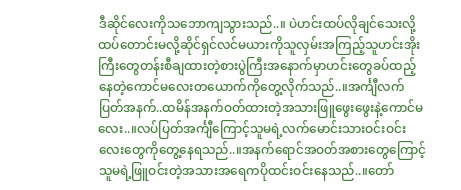ဒီဆိုင်လေးကိုသဘောကျသွားသည်..။ ပဲဟင်းထပ်လိုချင်သေးလို့ထပ်တောင်းမလို့ဆိုင်ရှင်လင်မယားကိုသူလှမ်းအကြည့်သူဟင်းအိုးကြီးတွေတန်းစီချထားတဲ့စားပွဲကြီးအနောက်မှာဟင်းတွေခပ်ထည့်နေတဲ့ကောင်မလေးတယောက်ကိုတွေ့လိုက်သည်..။အင်္ကျီလက်ပြတ်အနက်..ထမိန်အနက်ဝတ်ထားတဲ့အသားဖြူဖွေးဖွေးနဲ့ကောင်မလေး..။လပ်ပြတ်အင်္ကျီကြောင့်သူမရဲ့လက်မောင်းသားဝင်းဝင်းလေးတွေကိုတွေ့နေရသည်..။အနက်ရောင်အဝတ်အစားတွေကြောင့်သူမရဲ့ဖြူဝင်းတဲ့အသားအရေကပိုထင်းဝင်းနေသည်..။တော်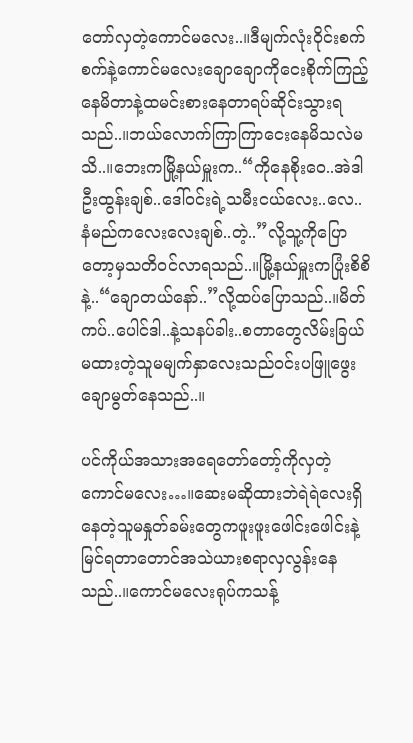တော်လှတဲ့ကောင်မလေး..။ဒီမျက်လုံးဝိုင်းစက်စက်နဲ့ကောင်မလေးချောချောကိုငေးစိုက်ကြည့်နေမိတာနဲ့ထမင်းစားနေတာရပ်ဆိုင်းသွားရသည်..။ဘယ်လောက်ကြာကြာငေးနေမိသလဲမသိ..။ဘေးကမြို့နယ်မှူးက..“ကိုနေစိုးဝေ..အဲဒါဦးထွန်းချစ်..ဒေါ်ဝင်းရဲ့သမီးငယ်လေး..လေ..နံမည်ကလေးလေးချစ်..တဲ့..”လို့သူ့ကိုပြောတော့မှသတိဝင်လာရသည်..။မြို့နယ်မှူးကပြုံးစိစိနဲ့..“ချောတယ်နော်..”လို့ထပ်ပြောသည်..။မိတ်ကပ်..ပေါင်ဒါ..နဲ့သနပ်ခါး..စတာတွေလိမ်းခြယ်မထားတဲ့သူမမျက်နှာလေးသည်ဝင်းပဖြူဖွေးချောမွတ်နေသည်..။

ပင်ကိုယ်အသားအရေတော်တော့်ကိုလှတဲ့ကောင်မလေး…။ဆေးမဆိုထားဘဲရဲရဲလေးရှိနေတဲ့သူမနှုတ်ခမ်းတွေကဖူးဖူးဖေါင်းဖေါင်းနဲ့မြင်ရတာတောင်အသဲယားစရာလှလွန်းနေသည်..။ကောင်မလေးရုပ်ကသန့်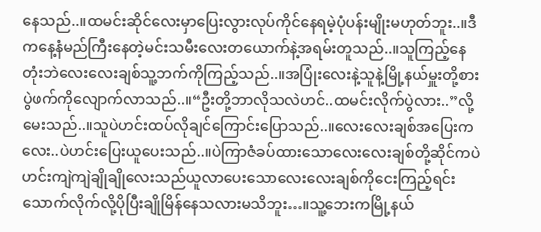နေသည်..။ထမင်းဆိုင်လေးမှာပြေးလွားလုပ်ကိုင်နေရမဲ့ပုံပန်းမျိုးမဟုတ်ဘူး..။ဒီကနေ့နံမည်ကြီးနေတဲ့မင်းသမီးလေးတယောက်နဲ့အရမ်းတူသည်..။သူကြည့်နေတုံးဘဲလေးလေးချစ်သူ့ဘက်ကိုကြည့်သည်..။အပြုံးလေးနဲ့သူနဲ့မြို့နယ်မှူးတို့စားပွဲဖက်ကိုလျောက်လာသည်..။“ဦးတို့ဘာလိုသလဲဟင်..ထမင်းလိုက်ပွဲလား..”လို့မေးသည်..။သူပဲဟင်းထပ်လိုချင်ကြောင်းပြောသည်..။လေးလေးချစ်အပြေးကလေး..ပဲဟင်းပြေးယူပေးသည်..။ပဲကြာဇံခပ်ထားသောလေးလေးချစ်တို့ဆိုင်ကပဲဟင်းကျဲကျဲချိုချိုလေးသည်ယူလာပေးသောလေးလေးချစ်ကိုငေးကြည့်ရင်းသောက်လိုက်လို့ပိုပြီးချိုမြိန်နေသလားမသိဘူး…။သူ့ဘေးကမြို့နယ်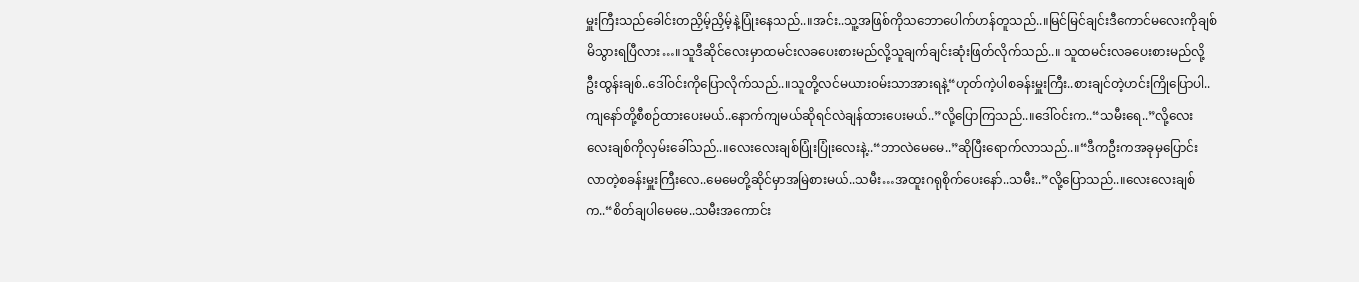မှူးကြီးသည်ခေါင်းတညှိမ့်ညှိမ့်နဲ့ပြုံးနေသည်..။အင်း..သူ့အဖြစ်ကိုသဘောပေါက်ဟန်တူသည်..။မြင်မြင်ချင်းဒီကောင်မလေးကိုချစ်မိသွားရပြီလား…။သူဒီဆိုင်လေးမှာထမင်းလခပေးစားမည်လို့သူချက်ချင်းဆုံးဖြတ်လိုက်သည်..။ သူထမင်းလခပေးစားမည်လို့ဦးထွန်းချစ်..ဒေါ်ဝင်းကိုပြောလိုက်သည်..။သူတို့လင်မယားဝမ်းသာအားရနဲ့“ဟုတ်ကဲ့ပါစခန်းမှူးကြီး..စားချင်တဲ့ဟင်းကြိုပြောပါ..ကျနော်တို့စီစဉ်ထားပေးမယ်..နောက်ကျမယ်ဆိုရင်လဲချန်ထားပေးမယ်..”လို့ပြောကြသည်..။ဒေါ်ဝင်းက..“သမီးရေ..”လို့လေးလေးချစ်ကိုလှမ်းခေါ်သည်..။လေးလေးချစ်ပြုံးပြုံးလေးနဲ့..“ဘာလဲမေမေ..”ဆိုပြီးရောက်လာသည်..။“ဒီကဦးကအခုမှပြောင်းလာတဲ့စခန်းမှူးကြီးလေ..မေမေတို့ဆိုင်မှာအမြဲစားမယ်..သမီး…အထူးဂရုစိုက်ပေးနော်..သမီး..”လို့ပြောသည်..။လေးလေးချစ်က..“စိတ်ချပါမေမေ..သမီးအကောင်း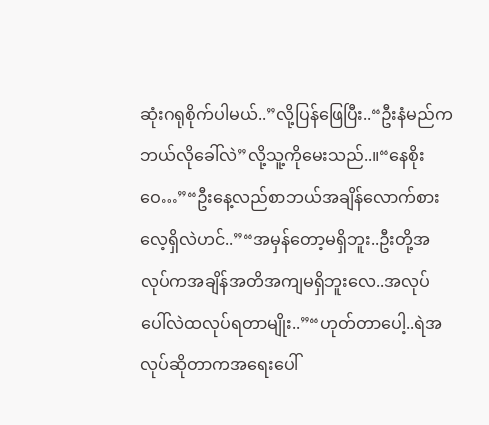ဆုံးဂရုစိုက်ပါမယ်..”လို့ပြန်ဖြေပြီး..“ဦးနံမည်ကဘယ်လိုခေါ်လဲ”လို့သူ့ကိုမေးသည်..။“နေစိုးဝေ…”“ဦးနေ့လည်စာဘယ်အချိန်လောက်စားလေ့ရှိလဲဟင်..”“အမှန်တော့မရှိဘူး..ဦးတို့အလုပ်ကအချိန်အတိအကျမရှိဘူးလေ..အလုပ်ပေါ်လဲထလုပ်ရတာမျိုး..”“ဟုတ်တာပေါ့..ရဲအလုပ်ဆိုတာကအရေးပေါ်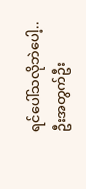ရင်ပေါ်သလိုဘဲပေါ့..ဦးအတွက်ဦး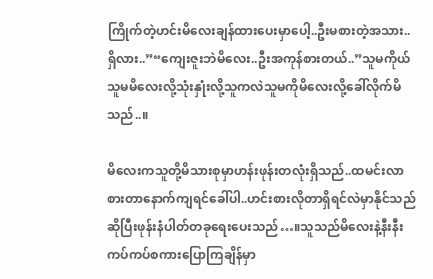ကြိုက်တဲ့ဟင်းမိလေးချန်ထားပေးမှာပေါ့..ဦးမစားတဲ့အသား..ရှိလား..”“ကျေးဇူးဘဲမိလေး..ဦးအကုန်စားတယ်..”သူမကိုယ်သူမမိလေးလို့သုံးနှုံးလို့သူကလဲသူမကိုမိလေးလို့ခေါ်လိုက်မိသည်..။

မိလေးကသူတို့မိသားစုမှာဟန်းဖုန်းတလုံးရှိသည်..ထမင်းလာစားတာနောက်ကျရင်ခေါ်ပါ..ဟင်းစားလိုတာရှိရင်လဲမှာနိုင်သည်ဆိုပြီးဖုန်းနံပါတ်တခုရေးပေးသည်…။သူသည်မိလေးနဲ့နီးနီးကပ်ကပ်စကားပြောကြချိန်မှာ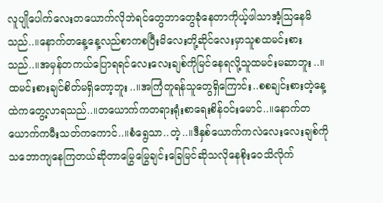လူပျိုပေါက်လေးတယောက်လိုဘဲရင်တွေဘာတွေခုံနေတာကိုယ့်ဖါသာအံ့သြနေမိသည်..။နောက်တနေ့နေ့လည်စာကစပြီးမိလေးတို့ဆိုင်လေးမှာသူစထမင်းစားသည်..။အမှန်တကယ်ပြောရရင်လေးလေးချစ်ကိုမြင်နေရလို့သူထမင်းမဆာဘူး..။ ထမင်းစားချင်စိတ်မရှိတော့ဘူး..။အကြံတူရန်သူတွေရှိကြောင်း..စစချင်းစားတဲ့နေ့ထဲကတွေ့လာရသည်..။တယောက်ကတရားရုံးစာရေးစိန်ဝင်းမောင်..။နောက်တယောက်ကမီးသတ်ကကောင်..။စံရွေသာ..တဲ့..။ဒီနှစ်ယောက်ကလဲလေးလေးချစ်ကိုသဘောကျနေကြတယ်ဆိုတာမြွေမြွေချင်းခြေမြင်ဆိုသလိုနေစိုးဝေသိလိုက်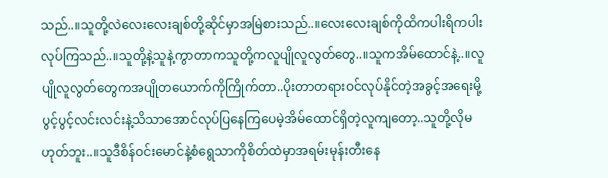သည်..။သူတို့လဲလေးလေးချစ်တို့ဆိုင်မှာအမြဲစားသည်..။လေးလေးချစ်ကိုထိကပါးရိကပါးလုပ်ကြသည်..။သူတို့နဲ့သူနဲ့ကွာတာကသူတို့ကလူပျိုလူလွတ်တွေ..။သူကအိမ်ထောင်နဲ့..။လူပျိုလူလွတ်တွေကအပျိုတယောက်ကိုကြိုက်တာ..ပိုးတာတရားဝင်လုပ်နိုင်တဲ့အခွင့်အရေးမို့ပွင့်ပွင့်လင်းလင်းနဲ့သိသာအောင်လုပ်ပြနေကြပေမဲ့အိမ်ထောင်ရှိတဲ့လူကျတော့..သူတို့လိုမဟုတ်ဘူး..။သူဒီစိန်ဝင်းမောင်နဲ့စံရွေသာကိုစိတ်ထဲမှာအရမ်းမုန်းတီးနေ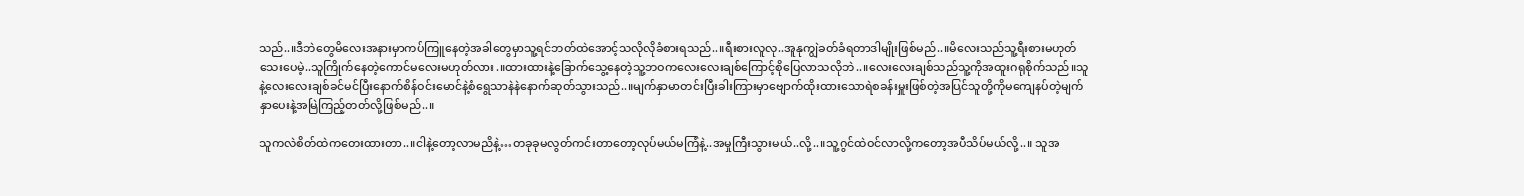သည်..။ဒီဘဲတွေမိလေးအနားမှာကပ်ကြူနေတဲ့အခါတွေမှာသူ့ရင်ဘတ်ထဲအောင့်သလိုလိုခံစားရသည်..။ရီးစားလူလု..အူနုကျွဲခတ်ခံရတာဒါမျိုးဖြစ်မည်..။မိလေးသည်သူ့ရီးစားမဟုတ်သေးပေမဲ့..သူကြိုက်နေတဲ့ကောင်မလေးမဟုတ်လား.။ထားထားနဲ့ခြောက်သွေ့နေတဲ့သူ့ဘဝကလေးလေးချစ်ကြောင့်စိုပြေလာသလိုဘဲ..။လေးလေးချစ်သည်သူ့ကိုအထူးဂရုစိုက်သည်။သူနဲ့လေးလေးချစ်ခင်မင်ပြီးနောက်စိန်ဝင်းမောင်နဲ့စံရွေသာနဲနဲနောက်ဆုတ်သွားသည်..။မျက်နှာမာတင်းပြီးခါးကြားမှာဗျောက်ထိုးထားသောရဲစခန်းမှူးဖြစ်တဲ့အပြင်သူတို့ကိုမကျေနပ်တဲ့မျက်နှာပေးနဲ့အမြဲကြည့်တတ်လို့ဖြစ်မည်..။

သူကလဲစိတ်ထဲကတေးထားတာ..။ငါနဲ့တော့လာမညိနဲ့…တခုခုမလွတ်ကင်းတာတော့လုပ်မယ်မကြံနဲ့..အမှုကြီးသွားမယ်..လို့..။သူ့ဂွင်ထဲဝင်လာလို့ကတော့အပီသိပ်မယ်လို့..။ သူအ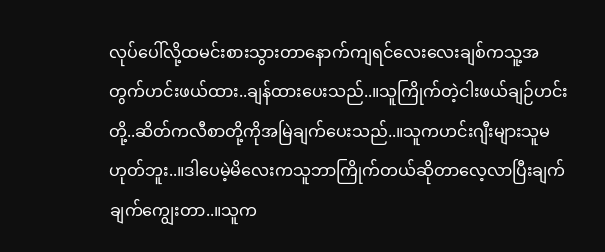လုပ်ပေါ်လို့ထမင်းစားသွားတာနောက်ကျရင်လေးလေးချစ်ကသူ့အတွက်ဟင်းဖယ်ထား..ချန်ထားပေးသည်..။သူကြိုက်တဲ့ငါးဖယ်ချဉ်ဟင်းတို့..ဆိတ်ကလီစာတို့ကိုအမြဲချက်ပေးသည်..။သူကဟင်းဂျီးများသူမဟုတ်ဘူး..။ဒါပေမဲ့မိလေးကသူဘာကြိုက်တယ်ဆိုတာလေ့လာပြီးချက်ချက်ကျွေးတာ..။သူက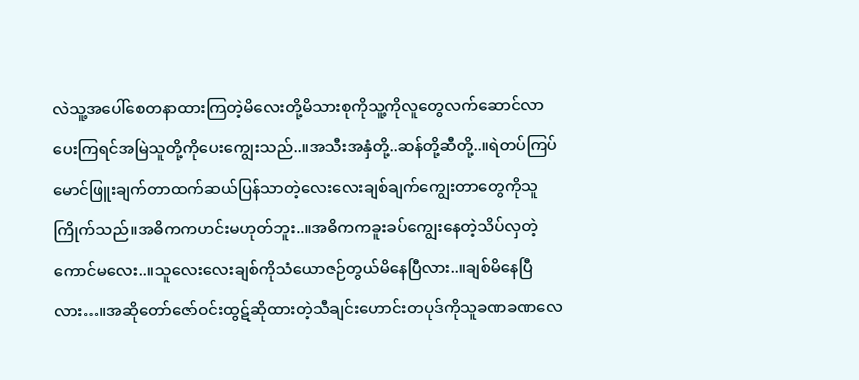လဲသူ့အပေါ်စေတနာထားကြတဲ့မိလေးတို့မိသားစုကိုသူ့ကိုလူတွေလက်ဆောင်လာပေးကြရင်အမြဲသူတို့ကိုပေးကျွေးသည်..။အသီးအနှံတို့..ဆန်တို့ဆီတို့..။ရဲတပ်ကြပ်မောင်ဖြူးချက်တာထက်ဆယ်ပြန်သာတဲ့လေးလေးချစ်ချက်ကျွေးတာတွေကိုသူကြိုက်သည်။အဓိကကဟင်းမဟုတ်ဘူး..။အဓိကကခူးခပ်ကျွေးနေတဲ့သိပ်လှတဲ့ကောင်မလေး..။သူလေးလေးချစ်ကိုသံယောဇဉ်တွယ်မိနေပြီလား..။ချစ်မိနေပြီလား…။အဆိုတော်ဇော်ဝင်းထွဋ်ဆိုထားတဲ့သီချင်းဟောင်းတပုဒ်ကိုသူခဏခဏလေ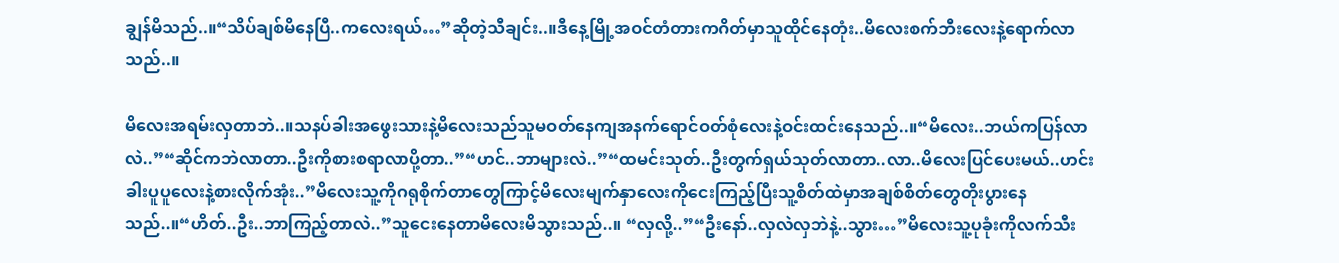ချွန်မိသည်..။“သိပ်ချစ်မိနေပြီ..ကလေးရယ်…”ဆိုတဲ့သီချင်း..။ဒီနေ့မြို့အဝင်တံတားကဂိတ်မှာသူထိုင်နေတုံး..မိလေးစက်ဘီးလေးနဲ့ရောက်လာသည်..။

မိလေးအရမ်းလှတာဘဲ..။သနပ်ခါးအဖွေးသားနဲ့မိလေးသည်သူမဝတ်နေကျအနက်ရောင်ဝတ်စုံလေးနဲ့ဝင်းထင်းနေသည်..။“မိလေး..ဘယ်ကပြန်လာလဲ..”“ဆိုင်ကဘဲလာတာ..ဦးကိုစားစရာလာပို့တာ..”“ဟင်..ဘာများလဲ..”“ထမင်းသုတ်..ဦးတွက်ရှယ်သုတ်လာတာ..လာ..မိလေးပြင်ပေးမယ်..ဟင်းခါးပူပူလေးနဲ့စားလိုက်အုံး..”မိလေးသူ့ကိုဂရုစိုက်တာတွေကြာင့်မိလေးမျက်နှာလေးကိုငေးကြည့်ပြီးသူ့စိတ်ထဲမှာအချစ်စိတ်တွေတိုးပွားနေသည်..။“ဟိတ်..ဦး..ဘာကြည့်တာလဲ..”သူငေးနေတာမိလေးမိသွားသည်..။ “လှလို့..”“ဦးနော်..လှလဲလှဘဲနဲ့..သွား…”မိလေးသူ့ပုခုံးကိုလက်သီး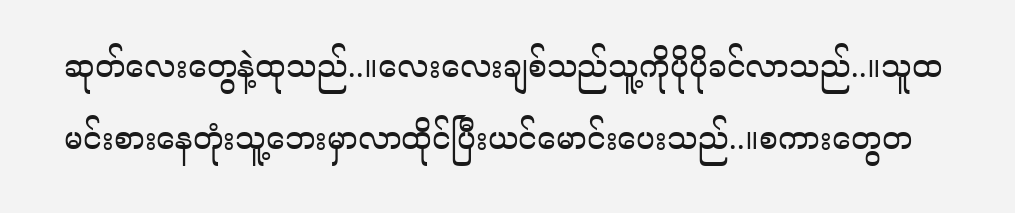ဆုတ်လေးတွေနဲ့ထုသည်..။လေးလေးချစ်သည်သူ့ကိုပိုပိုခင်လာသည်..။သူထမင်းစားနေတုံးသူ့ဘေးမှာလာထိုင်ပြီးယင်မောင်းပေးသည်..။စကားတွေတ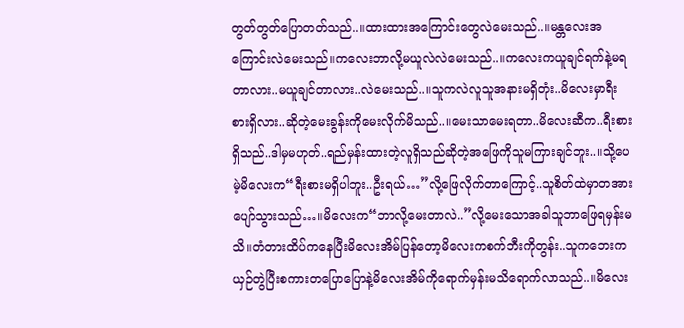တွတ်တွတ်ပြောတတ်သည်..။ထားထားအကြောင်းတွေလဲမေးသည်..။မန္တလေးအကြောင်းလဲမေးသည်။ကလေးဘာလို့မယူလဲလဲမေးသည်..။ကလေးကယူချင်ရက်နဲ့မရတာလား..မယူချင်တာလား..လဲမေးသည်..။သူကလဲလူသူအနားမရှိတုံး..မိလေးမှာရီးစားရှိလား..ဆိုတဲ့မေးခွန်းကိုမေးလိုက်မိသည်..။မေးသာမေးရတာ..မိလေးဆီက..ရီးစားရှိသည်..ဒါမှမဟုတ်..ရည်မှန်းထားတဲ့လူရှိသည်ဆိုတဲ့အဖြေကိုသူမကြားချင်ဘူး..။သို့ပေမဲ့မိလေးက“ရီးစားမရှိပါဘူး..ဦးရယ်…”လို့ဖြေလိုက်တာကြောင့်..သူစိတ်ထဲမှာတအားပျော်သွားသည်…။မိလေးက“ဘာလို့မေးတာလဲ..”လို့မေးသောအခါသူဘာဖြေရမှန်းမသိ။တံတားထိပ်ကနေပြီးမိလေးအိမ်ပြန်တော့မိလေးကစက်ဘီးကိုတွန်း..သူကဘေးကယှဉ်တွဲပြီးစကားတပြောပြောနဲ့မိလေးအိမ်ကိုရောက်မှန်းမသိရောက်လာသည်..။မိလေး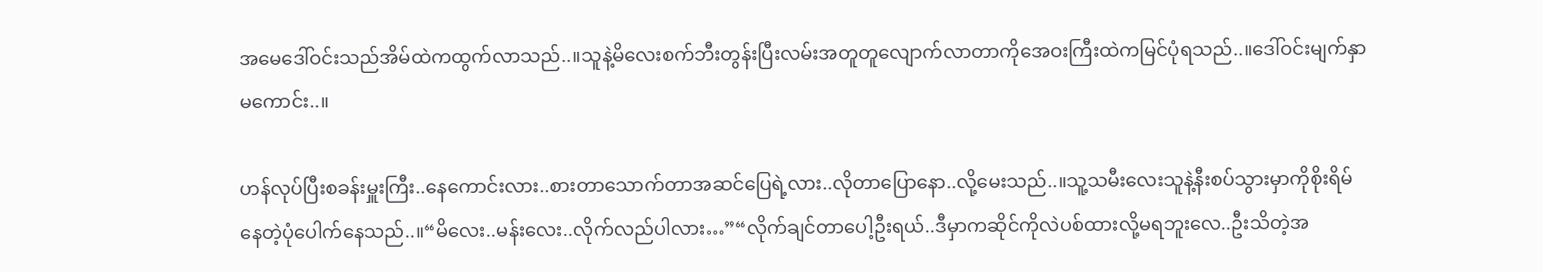အမေဒေါ်ဝင်းသည်အိမ်ထဲကထွက်လာသည်..။သူနဲ့မိလေးစက်ဘီးတွန်းပြီးလမ်းအတူတူလျောက်လာတာကိုအေဝးကြီးထဲကမြင်ပုံရသည်..။ဒေါ်ဝင်းမျက်နှာမကောင်း..။

ဟန်လုပ်ပြီးစခန်းမှူးကြီး..နေကောင်းလား..စားတာသောက်တာအဆင်ပြေရဲ့လား..လိုတာပြောနော..လို့မေးသည်..။သူ့သမီးလေးသူနဲ့နီးစပ်သွားမှာကိုစိုးရိမ်နေတဲ့ပုံပေါက်နေသည်..။“မိလေး..မန်းလေး..လိုက်လည်ပါလား…”“လိုက်ချင်တာပေါ့ဦးရယ်..ဒီမှာကဆိုင်ကိုလဲပစ်ထားလို့မရဘူးလေ..ဦးသိတဲ့အ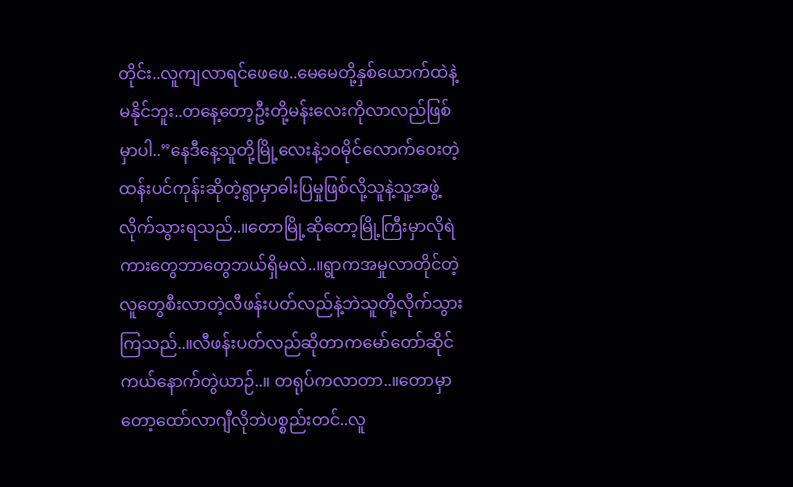တိုင်း..လူကျလာရင်ဖေဖေ..မေမေတို့နှစ်ယောက်ထဲနဲ့မနိုင်ဘူး..တနေ့တော့ဦးတို့မန်းလေးကိုလာလည်ဖြစ်မှာပါ..”နေဒီနေ့သူတို့မြို့လေးနဲ့၁၀မိုင်လောက်ဝေးတဲ့ထန်းပင်ကုန်းဆိုတဲ့ရွာမှာဓါးပြမှုဖြစ်လို့သူနဲ့သူ့အဖွဲ့လိုက်သွားရသည်..။တောမြို့ဆိုတော့မြို့ကြီးမှာလိုရဲကားတွေဘာတွေဘယ်ရှိမလဲ..။ရွာကအမှုလာတိုင်တဲ့လူတွေစီးလာတဲ့လီဖန်းပတ်လည်နဲ့ဘဲသူတို့လိုက်သွားကြသည်..။လီဖန်းပတ်လည်ဆိုတာကမော်တော်ဆိုင်ကယ်နောက်တွဲယာဉ်..။ တရုပ်ကလာတာ..။တောမှာတော့ထော်လာဂျီလိုဘဲပစ္စည်းတင်..လူ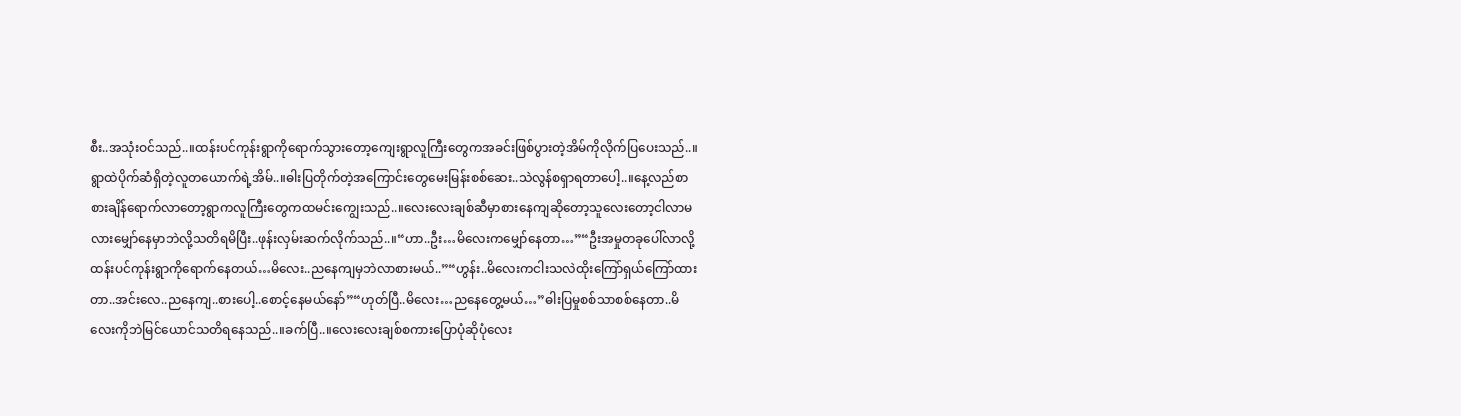စီး..အသုံးဝင်သည်..။ထန်းပင်ကုန်းရွာကိုရောက်သွားတော့ကျေးရွာလူကြီးတွေကအခင်းဖြစ်ပွားတဲ့အိမ်ကိုလိုက်ပြပေးသည်..။ရွာထဲပိုက်ဆံရှိတဲ့လူတယောက်ရဲ့အိမ်..။ဓါးပြတိုက်တဲ့အကြောင်းတွေမေးမြန်းစစ်ဆေး..သဲလွန်စရှာရတာပေါ့..။နေ့လည်စာစားချိန်ရောက်လာတော့ရွာကလူကြီးတွေကထမင်းကျွေးသည်..။လေးလေးချစ်ဆီမှာစားနေကျဆိုတော့သူလေးတော့ငါလာမလားမျှော်နေမှာဘဲလို့သတိရမိပြီး..ဖုန်းလှမ်းဆက်လိုက်သည်..။“ဟာ..ဦး…မိလေးကမျှော်နေတာ…”“ဦးအမှုတခုပေါ်လာလို့ထန်းပင်ကုန်းရွာကိုရောက်နေတယ်…မိလေး..ညနေကျမှဘဲလာစားမယ်..”“ဟွန်း..မိလေးကငါးသလဲထိုးကြော်ရှယ်ကြော်ထားတာ..အင်းလေ..ညနေကျ..စားပေါ့..စောင့်နေမယ်နော်”“ဟုတ်ပြီ..မိလေး…ညနေတွေ့မယ်…”ဓါးပြမှုစစ်သာစစ်နေတာ..မိလေးကိုဘဲမြင်ယောင်သတိရနေသည်..။ခက်ပြီ..။လေးလေးချစ်စကားပြောပုံဆိုပုံလေး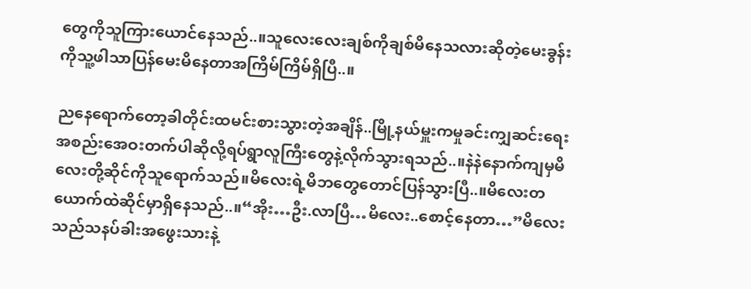တွေကိုသူကြားယောင်နေသည်..။သူလေးလေးချစ်ကိုချစ်မိနေသလားဆိုတဲ့မေးခွန်းကိုသူ့ဖါသာပြန်မေးမိနေတာအကြိမ်ကြိမ်ရှိပြီ..။

ညနေရောက်တော့ခါတိုင်းထမင်းစားသွားတဲ့အချိန်..မြို့နယ်မှူးကမှုခင်းကျှဆင်းရေးအစည်းအေဝးတက်ပါဆိုလို့ရပ်ရွာလူကြီးတွေနဲ့လိုက်သွားရသည်..။နဲနဲနောက်ကျမှမိလေးတို့ဆိုင်ကိုသူရောက်သည်။မိလေးရဲ့မိဘတွေတောင်ပြန်သွားပြီ..။မိလေးတယောက်ထဲဆိုင်မှာရှိနေသည်..။“အိုး…ဦး.လာပြီ…မိလေး..စောင့်နေတာ…”မိလေးသည်သနပ်ခါးအဖွေးသားနဲ့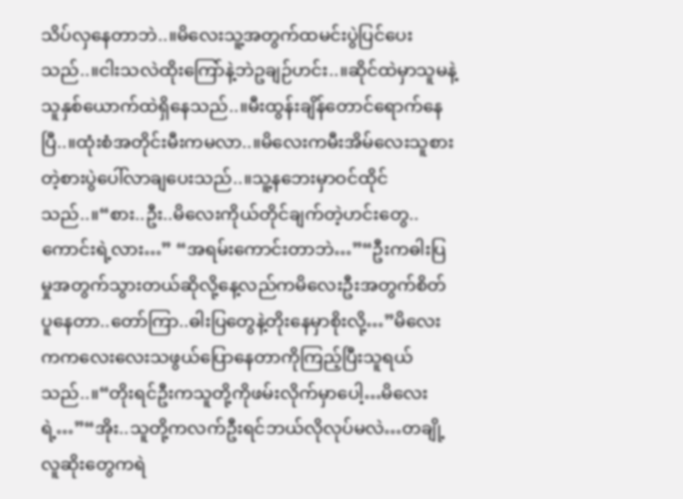သိပ်လှနေတာဘဲ..။မိလေးသူ့အတွက်ထမင်းပွဲပြင်ပေးသည်..။ငါးသလဲထိုးကြော်နဲ့ဘဲဥချဉ်ဟင်း..။ဆိုင်ထဲမှာသူမနဲ့သူနှစ်ယောက်ထဲရှိနေသည်..။မီးထွန်းချိန်တောင်ရောက်နေပြီ..။ထုံးစံအတိုင်းမီးကမလာ..။မိလေးကမီးအိမ်လေးသူစားတဲ့စားပွဲပေါ်လာချပေးသည်..။သူ့နဘေးမှာဝင်ထိုင်သည်..။“စား..ဦး..မိလေးကိုယ်တိုင်ချက်တဲ့ဟင်းတွေ..ကောင်းရဲ့လား…” “အရမ်းကောင်းတာဘဲ…”“ဦးကဓါးပြမှုအတွက်သွားတယ်ဆိုလို့နေ့လည်ကမိလေးဦးအတွက်စိတ်ပူနေတာ..တော်ကြာ..ဓါးပြတွေနဲ့တိုးနေမှာစိုးလို့…”မိလေးကကလေးလေးသဖွယ်ပြောနေတာကိုကြည့်ပြီးသူရယ်သည်..။“တိုးရင်ဦးကသူတို့ကိုဖမ်းလိုက်မှာပေါ့…မိလေးရဲ့…”“အိုး..သူတို့ကလက်ဦးရင်ဘယ်လိုလုပ်မလဲ…တချို့လူဆိုးတွေကရဲ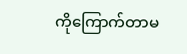ကိုကြောက်တာမ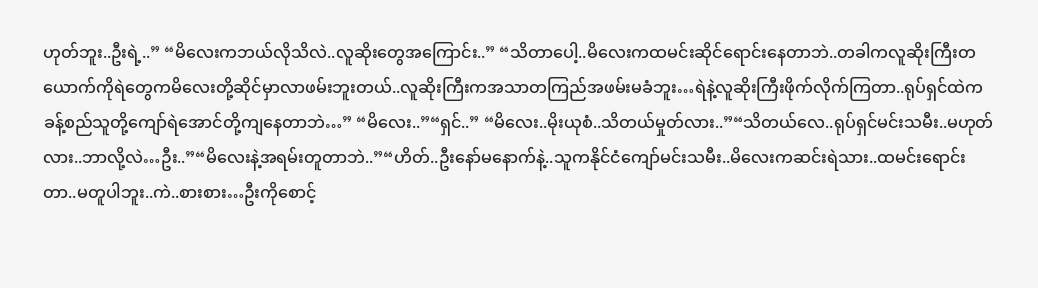ဟုတ်ဘူး..ဦးရဲ့..” “မိလေးကဘယ်လိုသိလဲ..လူဆိုးတွေအကြောင်း..” “သိတာပေါ့..မိလေးကထမင်းဆိုင်ရောင်းနေတာဘဲ..တခါကလူဆိုးကြီးတယောက်ကိုရဲတွေကမိလေးတို့ဆိုင်မှာလာဖမ်းဘူးတယ်..လူဆိုးကြီးကအသာတကြည်အဖမ်းမခံဘူး…ရဲနဲ့လူဆိုးကြီးဖိုက်လိုက်ကြတာ..ရုပ်ရှင်ထဲကခန့်စည်သူတို့ကျော်ရဲအောင်တို့ကျနေတာဘဲ…” “မိလေး..”“ရှင်..” “မိလေး..မိုးယုစံ..သိတယ်မှုတ်လား..”“သိတယ်လေ..ရုပ်ရှင်မင်းသမီး..မဟုတ်လား..ဘာလို့လဲ…ဦး..”“မိလေးနဲ့အရမ်းတူတာဘဲ..”“ဟိတ်..ဦးနော်မနောက်နဲ့..သူကနိုင်ငံကျော်မင်းသမီး..မိလေးကဆင်းရဲသား..ထမင်းရောင်းတာ..မတူပါဘူး..ကဲ..စားစား…ဦးကိုစောင့်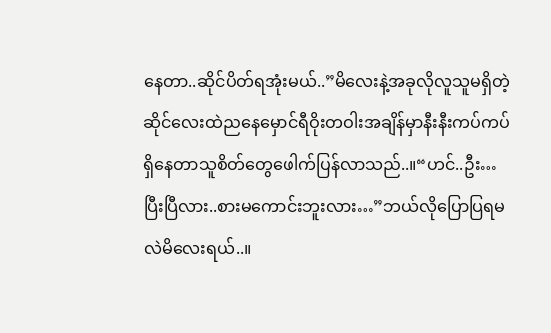နေတာ..ဆိုင်ပိတ်ရအုံးမယ်..”မိလေးနဲ့အခုလိုလူသူမရှိတဲ့ဆိုင်လေးထဲညနေမှောင်ရီဝိုးတဝါးအချိန်မှာနီးနီးကပ်ကပ်ရှိနေတာသူစိတ်တွေဖေါက်ပြန်လာသည်..။“ဟင်..ဦး…ပြီးပြီလား..စားမကောင်းဘူးလား…”ဘယ်လိုပြောပြရမလဲမိလေးရယ်..။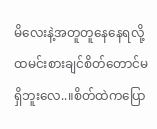မိလေးနဲ့အတူတူနေနေရလို့ထမင်းစားချင်စိတ်တောင်မရှိဘူးလေ..။စိတ်ထဲကပြော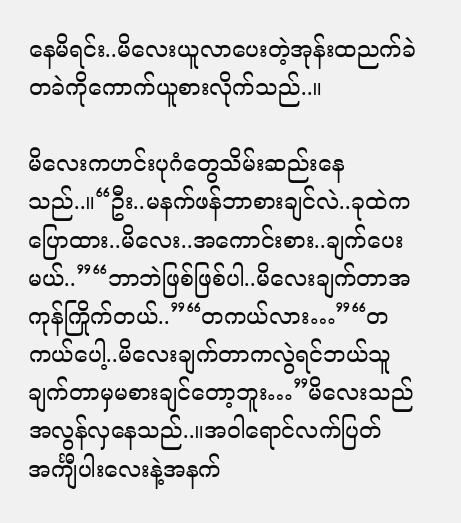နေမိရင်း..မိလေးယူလာပေးတဲ့အုန်းထညက်ခဲတခဲကိုကောက်ယူစားလိုက်သည်..။

မိလေးကဟင်းပုဂံတွေသိမ်းဆည်းနေသည်..။“ဦး..မနက်ဖန်ဘာစားချင်လဲ..ခုထဲကပြောထား..မိလေး..အကောင်းစား..ချက်ပေးမယ်..”“ဘာဘဲဖြစ်ဖြစ်ပါ..မိလေးချက်တာအကုန်ကြိုက်တယ်..”“တကယ်လား…”“တကယ်ပေါ့..မိလေးချက်တာကလွဲရင်ဘယ်သူချက်တာမှမစားချင်တော့ဘူး…”မိလေးသည်အလွန်လှနေသည်..။အဝါရောင်လက်ပြတ်အင်္ကျီပါးလေးနဲ့အနက်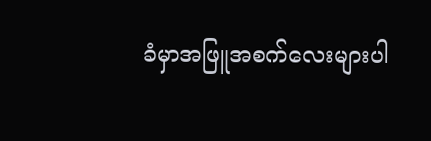ခံမှာအဖြူအစက်လေးများပါ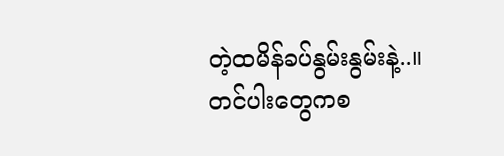တဲ့ထမိန်ခပ်နွမ်းနွမ်းနဲ့..။ တင်ပါးတွေကစ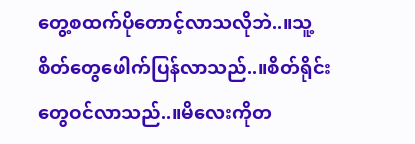တွေ့စထက်ပိုတောင့်လာသလိုဘဲ..။သူ့စိတ်တွေဖေါက်ပြန်လာသည်..။စိတ်ရိုင်းတွေဝင်လာသည်..။မိလေးကိုတ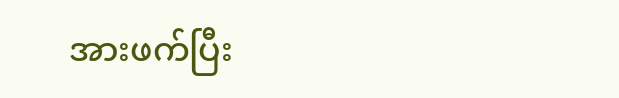အားဖက်ပြီး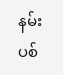နမ်းပစ်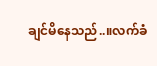ချင်မိနေသည်..။လက်ခံ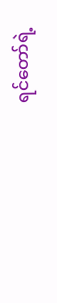ရင်တော်ရဲ့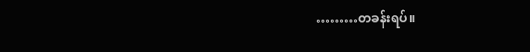………တခန်းရပ်။